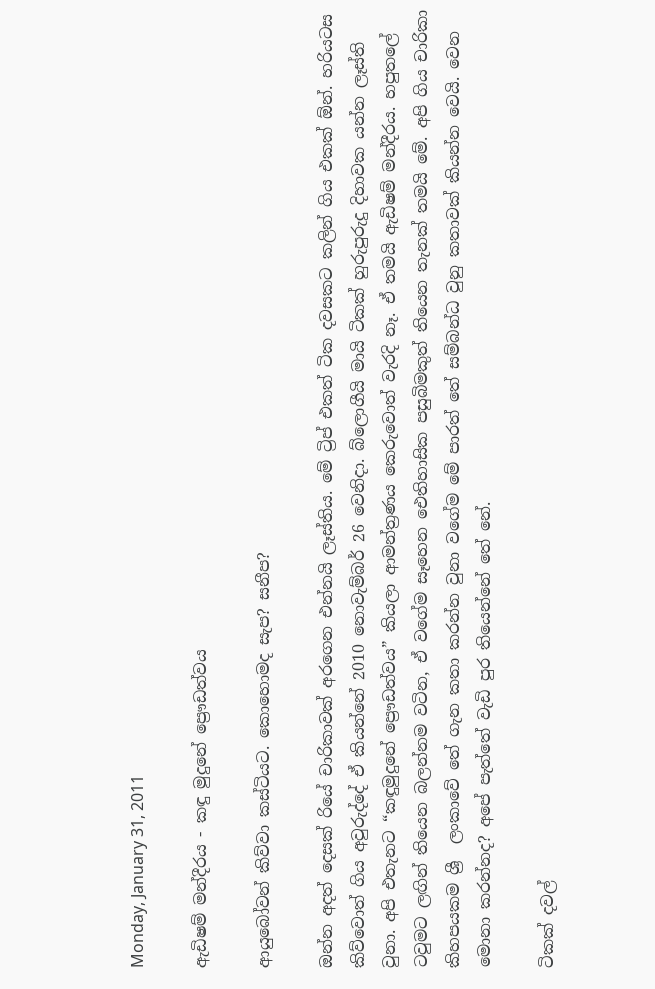Monday, January 31, 2011

ඇඩිෂම් මන්දීරය - කඳු මුදුනේ ප්‍රෞඩත්වය

ආයුබෝවන් කිව්වා කස්ටියට. කොහොමද සැප? සනීප?

ඔන්න අදත් දෙසක් රියේ චාරිකාවක් අරගෙන එන්නයි ලෑස්තිය. මේ ට්‍රිප් එකත් ටික දවසකට කලින් ගිය එකක් ඕන්. හරියටස කිව්වොත් ගිය අවුරුද්දේ ඒ කියන්නේ 2010 නොවැම්බර් 26 වෙනිදා. බ්ලොගීයි මායි ටිකක් හුරුපුරුදු දිහාවක යන්න ලෑස්ති වුනා. අපි එතැනට “කඳුමුදුනේ ප්‍රෞඩත්වය” කියලා ආමන්ත්‍රණය කෙරුවොත් වැරදි නෑ. ඒ තමයි ඇඩිෂම් මන්දීරය. හපුතලේ ටවුමට ලඟින් තියෙන බලන්නම වටින, ඒ වගේම සෑහෙන ‍ඓතිහාසික පසුබිමකුත් තියෙන තැනක් තමයි මේ. අපි ගිය චාරිකා කිහපයකම ශ්‍රී  ලංකාවේ තේ ගැන කතා කරන්න වුනා වගේම මේ පාරත් තේ සම්බන්ධ වුනු කතාවක් කියන්න වෙයි. වෙන මොනා කරන්නද? අපේ පැත්තේ වැඩි පුර තියෙන්නේ තේ නේ.

ටිකක් දවල්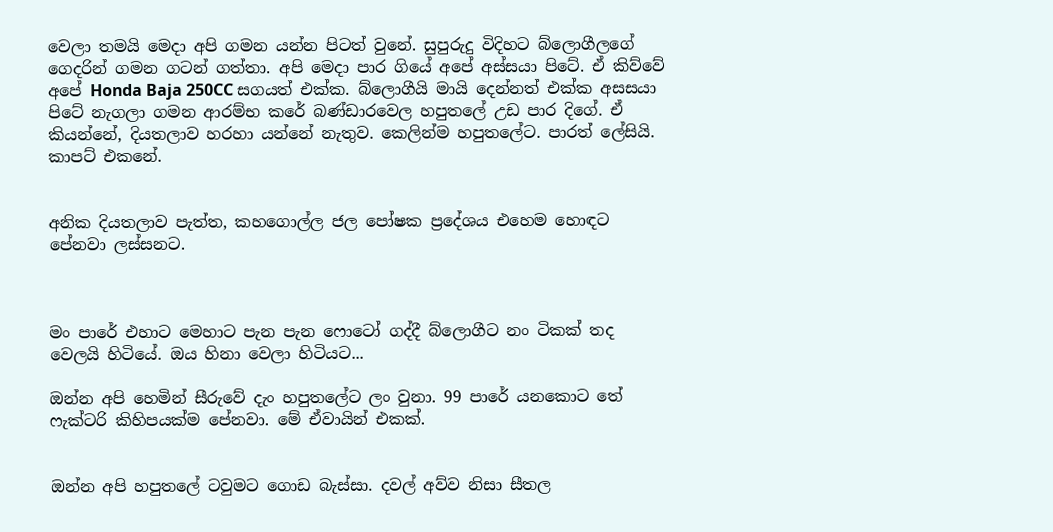වෙලා තමයි මෙදා අපි ගමන යන්න පිටත් වුනේ. සුපුරුදු විදිහට බ්ලොගීලගේ ගෙදරින් ගමන ගටන් ගත්තා. අපි මෙදා පාර ගියේ අපේ අස්සයා පිටේ. ඒ කිව්වේ අපේ Honda Baja 250CC සගයත් එක්ක. බ්ලොගීයි මායි දෙන්නත් එක්ක අසසයා පිටේ නැගලා ගමන ආරම්භ කරේ බණ්ඩාරවෙල හපුතලේ උඩ පාර දිගේ. ඒ කියන්නේ, දියතලාව හරහා යන්නේ නැතුව. කෙලින්ම හපුතලේට. පාරත් ලේසියි. කාප‍ට් එකනේ.


අනික දියතලාව පැත්ත, කහගොල්ල ජල පෝෂක ප්‍රදේශය එහෙම හොඳට පේනවා ලස්සනට.



මං පාරේ එහාට මෙහාට පැන පැන ෆො‍ටෝ ගද්දී බ්ලොගීට නං ටිකක් තද වෙලයි හිටියේ. ඔය හිනා වෙලා හිටියට...

ඔන්න අපි හෙමින් සීරුවේ දැං හපුතලේට ලං වුනා. 99 පාරේ යනකොට තේ ෆැක්ටරි කිහිපයක්ම පේනවා. මේ ඒවායින් එකක්.


ඔන්න අපි හපුතලේ ටවුමට ගොඩ බැස්සා. දවල් අව්ව නිසා සීතල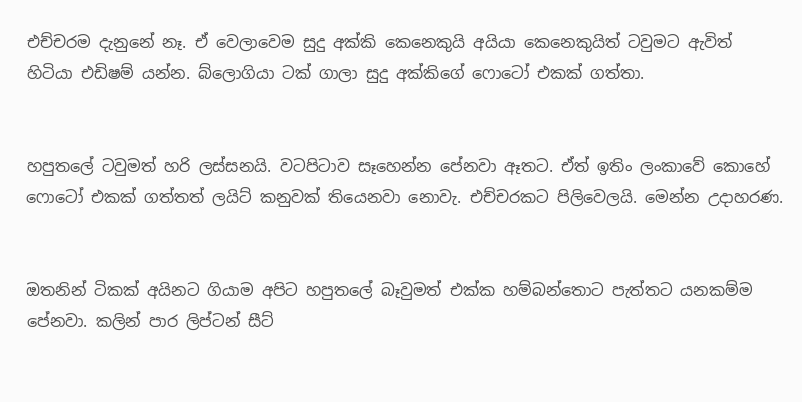එච්චරම දැනුනේ නෑ. ඒ වෙලාවෙම සුදු අක්කි කෙනෙකුයි අයියා කෙනෙකුයිත් ටවුමට ඇවිත් හිටියා එඩිෂම් යන්න. බ්ලොගියා ටක් ගාලා සුදු අක්කිගේ ෆොටෝ එකක් ගත්තා.


හපුතලේ ටවුමත් හරි ලස්සනයි. ව‍ටපිටාව සෑහෙන්න පේනවා ඈතට. ඒත් ඉතිං ලංකාවේ කොහේ‍ ෆොටෝ එකක් ගත්තත් ලයිට් කනුවක් තියෙනවා නොවැ. එච්චරකට පිලිවෙලයි. මෙන්න උදාහරණ.


ඔතනින් ටිකක් අයිනට ගියාම අපිට හපුතලේ බෑවුමත් එක්ක හම්බන්තොට පැත්තට යනකම්ම පේනවා. කලින් පාර ලිප්ටන් සීට්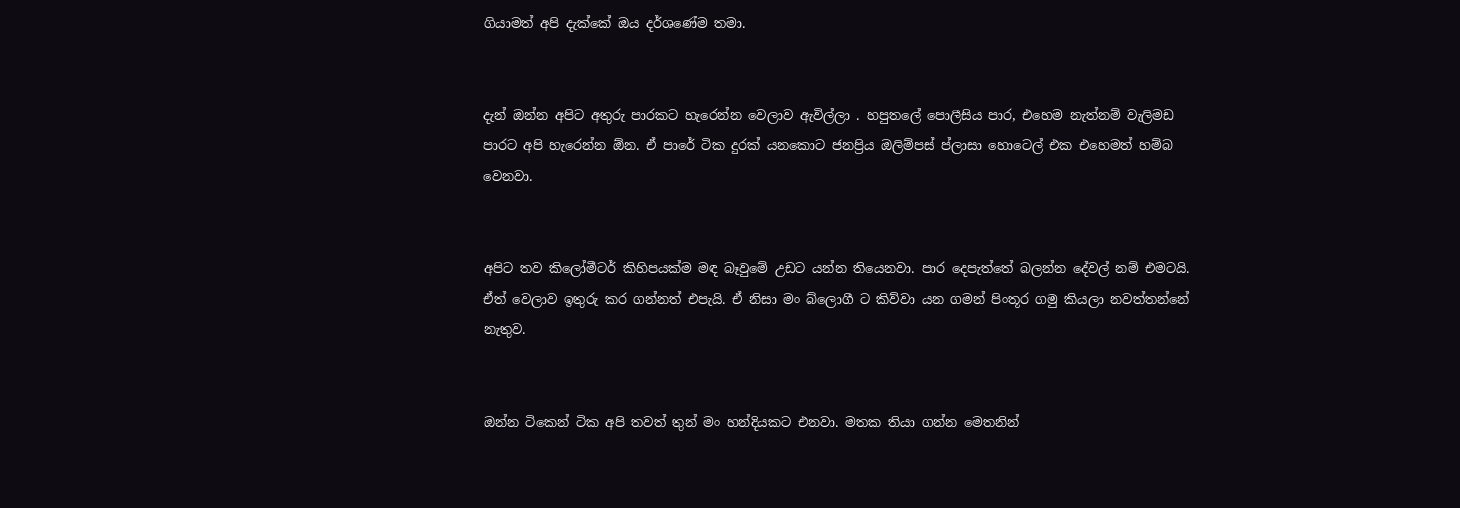ගියාමත් අපි දැක්කේ ඔය දර්ශණේම තමා.


දැන් ඔන්න අපි‍ට අතුරු පාරකට හැරෙන්න වෙලාව ඇවිල්ලා . හපුතලේ පොලීසිය පාර, එහෙම නැත්නම් වැලිම‍ඩ පාරට අපි හැරෙන්න ඕන. ඒ පාරේ ටික දුරක් යනකොට ජනප්‍රිය ඔලිම්පස් ප්ලාසා හොටෙල් එක එහෙමත් හම්බ වෙනවා.


අපිට තව කිලෝමීටර් කිහිපයක්ම මඳ බෑවුමේ උඩට යන්න තියෙනවා. පාර දෙපැත්තේ බලන්න දේවල් නම් එමටයි. ඒත් වෙලාව ඉතුරු කර ගන්නත් එපැයි. ඒ නිසා මං බ්ලොගී ට කිව්වා යන ගමන් පිංතූර ගමු කියලා නවත්තන්නේ නැතුව.


ඔන්න ටිකෙන් ටික අපි තවත් තුන් මං හන්දියකට එනවා. මතක තියා ගන්න මෙතනින්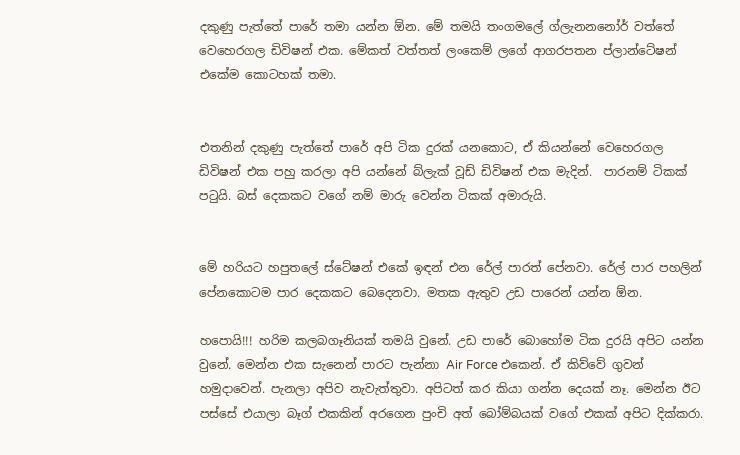දකුණු පැත්තේ පාරේ තමා යන්න ඕන. මේ තමයි තංගමලේ ග්ලැනනනෝර් වත්තේ වෙහෙරගල ඩිවිෂන් එක. මේකත් වත්තත් ලංකෙම් ලගේ ආගරපතන ප්ලාන්ටේෂන් එකේම කොටහක් තමා.


එතනින් දකුණු පැත්තේ පාරේ අපි ටික දුරක් යනකොට, ඒ කියන්නේ වෙහෙරගල ඩිවිෂන් එක පහු කරලා අපි යන්නේ බ්ලැක් වූඩ් ඩිවිෂන් එක මැදින්.  පාරනම් ටිකක් පටුයි. බස් දෙකකට වගේ නම් මාරු වෙන්න ටිකක් අමාරුයි.


මේ හරියට හපුතලේ ස්ටේෂන් එකේ ඉඳන් එන රේල් පාරත් පේනවා. රේල් පාර පහලින් පේනකොටම පාර දෙකකට බෙදෙනවා. මතක ඇතුව උඩ පාරෙන් යන්න ඕන.

හපොයි!!! හරිම කලබගෑනියක් තමයි වුනේ. උඩ පාරේ බොහෝම ටික දුරයි අපිට යන්න වුනේ. මෙන්න එක සැනෙන් පාරට පැන්නා Air Force එකෙන්. ඒ කිව්වේ ගුවන් හමුදාවෙන්. පැනලා අපිව නැවැත්තුවා. අපිටත් කර කියා ගන්න දෙයක් නෑ. මෙන්න ඊට පස්සේ එයාලා බෑග් එකකින් අරගෙන පුංචි අත් බෝම්බයක් වගේ එකක් අපිට දික්කරා.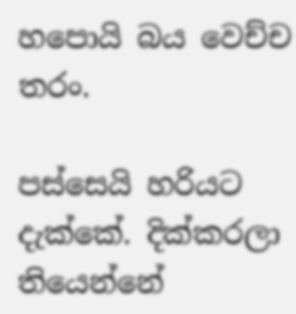හපොයි බය වෙච්ච තරං.

පස්සෙයි හරියට දැක්කේ. දික්කරලා තියෙන්නේ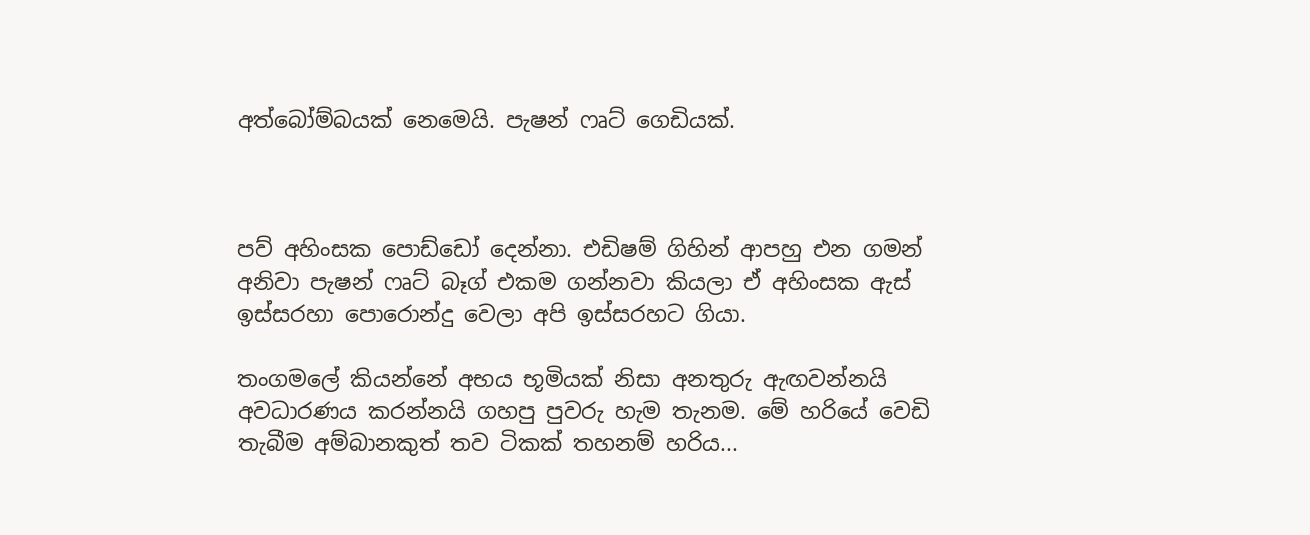අත්බෝම්බයක් නෙමෙයි. පැෂන් ෆෘට් ගෙඩියක්.



පව් අහිංසක පොඩ්ඩෝ දෙන්නා. එඩිෂම් ගිහින් ආපහු එන ගමන් අනිවා පැෂන් ෆෘට් බෑග් එකම ගන්නවා කියලා ඒ අහිංසක ඇස් ඉස්සරහා පොරොන්දු වෙලා අපි ඉස්සරහට ගියා.

තංගමලේ කියන්නේ අභය භූමියක් නිසා අනතුරු ඇඟවන්නයි අවධාරණය කරන්නයි ගහපු පුවරු හැම තැනම. මේ හරියේ වෙඩි තැබීම අම්බානකුත් තව ටිකක් තහනම් හරිය...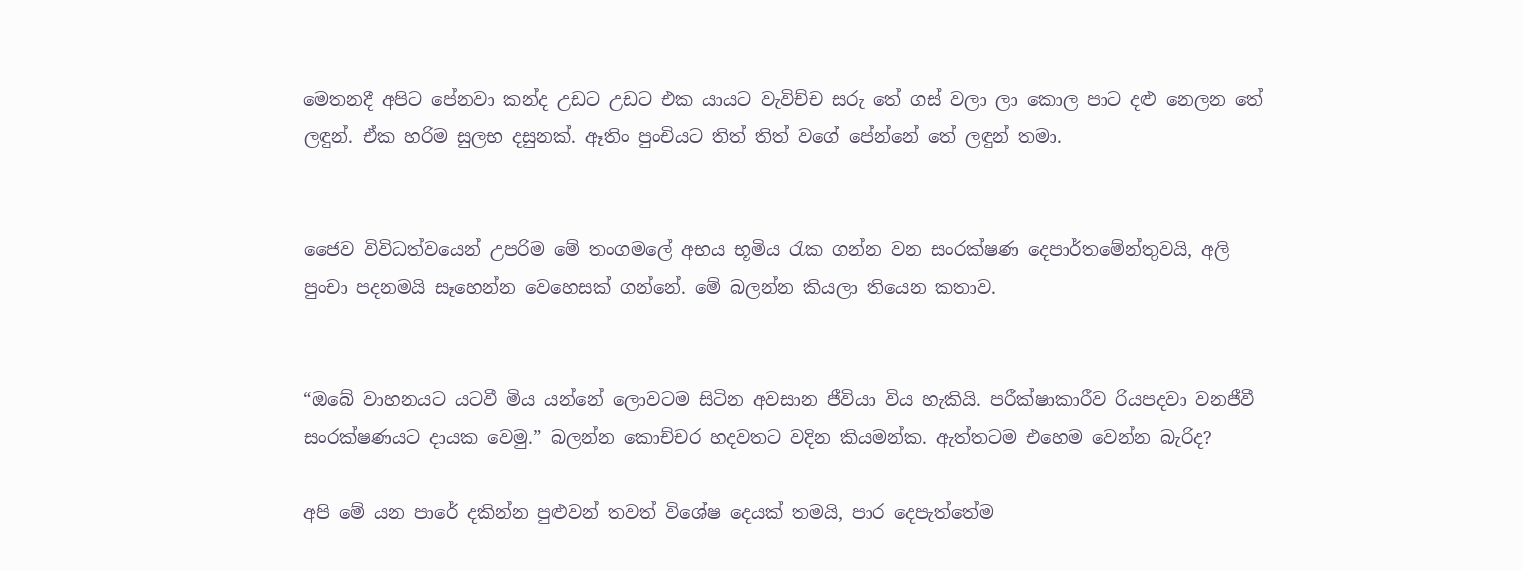මෙතනදී අපිට පේනවා කන්ද උඩට උඩට එක යාය‍ට වැවිච්ච සරු තේ ගස් වලා ලා කොල පාට දළු නෙලන තේ ලඳුන්. ඒක හරිම සුලභ දසුනක්. ඈතිං පුංචියට තිත් තිත් වගේ පේන්නේ තේ ලඳුන් තමා.


ජෛව විවිධත්වයෙන් උපරිම මේ තංගමලේ අභය භූමිය රැක ගන්න වන සංරක්ෂණ දෙපාර්තමේන්තුවයි, අලි පුංචා පදනමයි සෑහෙන්න වෙහෙසක් ගන්නේ. මේ බලන්න කියලා තියෙන කතාව.


“ඔබේ වාහනයට යටවී මිය යන්නේ ලොවටම සිටින අවසාන ජීවියා විය හැකියි. පරීක්ෂාකාරීව රියපදවා වනජීවී සංරක්ෂණයට දායක වෙමු.” බලන්න කොච්චර හදවතට වදින කියමන්ක. ඇත්තටම එහෙම වෙන්න බැරිද?

අපි මේ යන පාරේ දකින්න පුළුවන් තවත් විශේෂ දෙයක් තමයි, පාර දෙපැත්තේම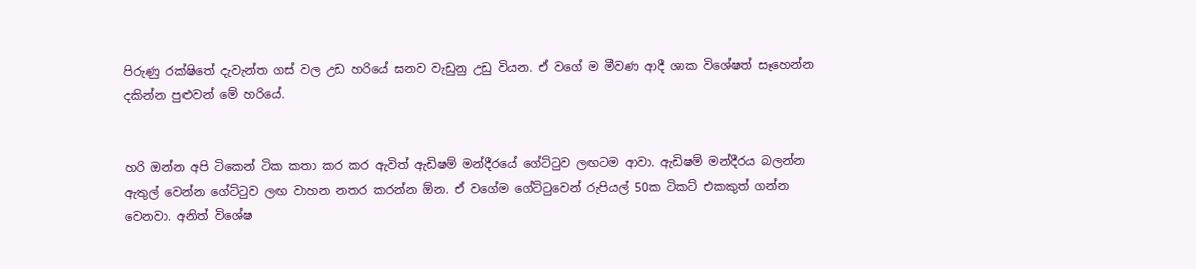පිරුණු රක්ෂිතේ දැවැන්ත ගස් වල උඩ හරියේ ඝනව වැඩුනු උඩු වියන. ඒ වගේ ම මීවණ ආදී ශාක විශේෂත් සෑහෙන්න දකින්න පුළුවන් මේ හරියේ.


හරි ඔන්න අපි ටිකෙන් ටික කතා කර කර ඇවිත් ඇඩිෂම් මන්දී‍රයේ ගේට්ටුව ලඟටම ආවා. ඇඩිෂම් මන්දීරය බලන්න ඇතුල් වෙන්න ගේට්ටුව ලඟ වාහන නතර කරන්න ඕන. ඒ වගේම ගේට්ටුවෙන් රුපියල් 50ක ටිකට් එකකුත් ගන්න වෙනවා. අනිත් විශේෂ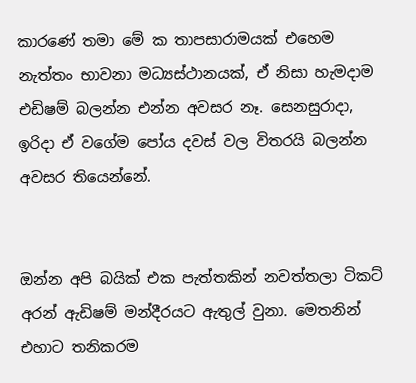කාරණේ තමා මේ ක තාපසාරාමයක් එහෙම නැත්තං භාවනා මධ්‍යස්ථානයක්, ඒ නිසා හැමදාම එඩිෂම් බලන්න එන්න අවසර නෑ. සෙනසුරාදා, ඉරිදා ඒ වගේම පෝය දවස් වල විතරයි බලන්න අවසර තියෙන්නේ.


ඔන්න අපි බයික් එක පැත්තකින් නවත්තලා ටිකට් අරන් ඇඩිෂම් මන්දීරය‍ට ඇතුල් වුනා. මෙතනින් එහාට තනිකරම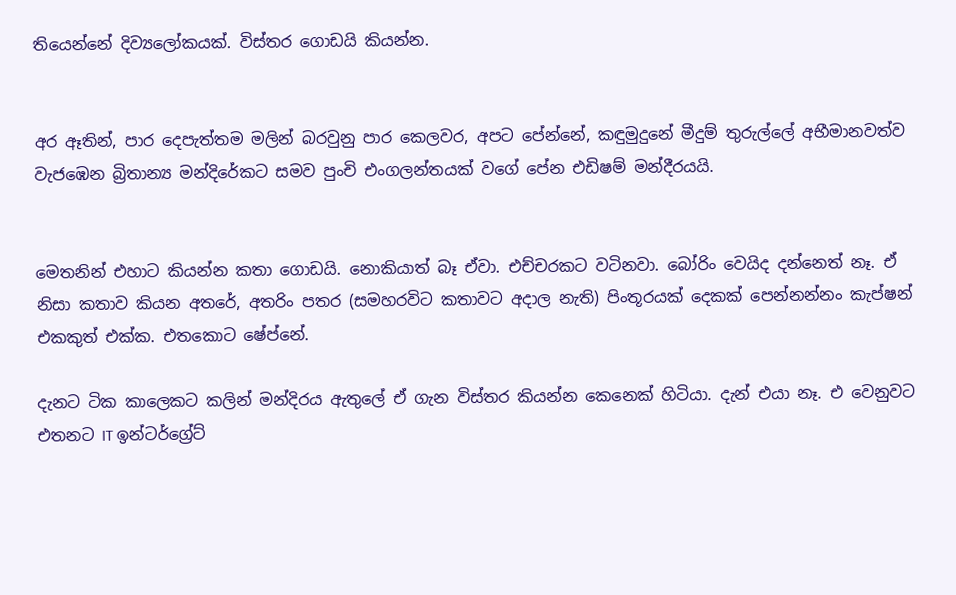තියෙන්නේ දිව්‍යලෝකයක්. විස්තර ගොඩයි කියන්න.


අර ඈතින්, පාර දෙපැත්තම මලින් බරවුනු පාර කෙලවර, අපට පේ‍න්නේ, කඳුමුදුනේ මීදුම් තුරුල්ලේ අභීමානවත්ව වැජඹෙන බ්‍රිතාන්‍ය මන්දිරේකට සමව පුංචි එංගලන්තයක් වගේ පේන එඩිෂම් මන්දීරයයි.


මෙතනින් එහාට කියන්න කතා ගොඩයි. නොකියාත් බෑ ඒවා. එච්චරකට වටිනවා. බෝරිං වෙයිද දන්නෙත් නෑ. ඒ නිසා කතාව කියන අතරේ, අතරිං පතර (සමහරවිට කතාවට අදාල නැති) පිංතූරයක් දෙකක් පෙන්නන්නං කැප්ෂන්  එකකුත් එක්ක. එතකොට ෂේප්නේ.

දැනට ටික කාලෙකට කලින් මන්දිරය ඇතුලේ ඒ ගැන විස්තර කියන්න කෙනෙක් හිටියා. දැන් එයා නෑ. එ වෙනුවට එතනට IT ඉන්ටර්ග්‍රේට්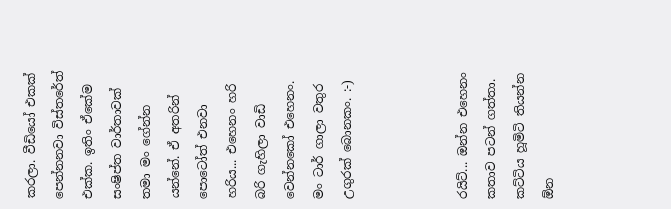කරලා. වීඩියෝ එකක් පෙන්නනවා විස්තරේත් එක්ක. ඉතිං ඒකේම සංෂිප්ත වාර්තාවක් තමා මං ගේන්න යන්නේ. ඒ අතරින් පොටෝත් එනවා හරිය... එහෙනං හරි බරි ගැහිලා වාඩි වෙන්නකෝ එහෙනං. මං ටාර් ගාලා වතුර උගුරක් බොනකං. :-)



රයිට්... ඔන්න එහෙනං කතාව පටන් ගත්තා. කට්ටිය හූමිටි තියන්න ඕන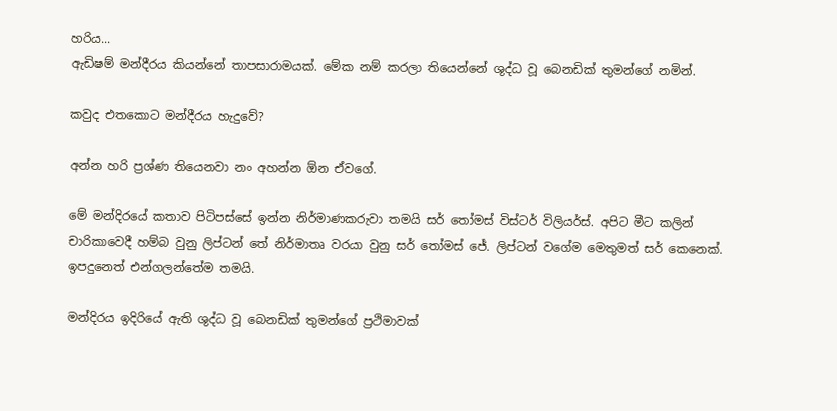හරිය...
ඇඩිෂම් මන්දීරය කියන්නේ තාපසාරාමයක්. මේක නම් කරලා තියෙන්නේ ශුද්ධ වූ බෙනඩික් තුමන්ගේ නමින්.

කවුද එතකොට මන්දීරය හැදුවේ?

අන්න හරි ප්‍රශ්ණ තියෙනවා නං අහන්න ඕන ඒවගේ.

මේ මන්දිරයේ කතාව පිටිපස්සේ ඉන්න නිර්මාණකරුවා තමයි සර් තෝමස් විස්ටර් විලියර්ස්. අපි‍ට මීට කලින් චාරිකාවෙදී හම්බ වුනු ලිප්ටන් තේ නිර්මාතෘ වරයා වුනු සර් තෝමස් ජේ. ලිප්ටන් වගේම මෙතුමත් සර් කෙනෙක්. ඉපදුනෙත් එන්ගලන්තේම තමයි.

මන්දිරය ඉදිරියේ ඇති ශුද්ධ වූ බෙනඩික් තුමන්ගේ ප්‍රථිමාවක්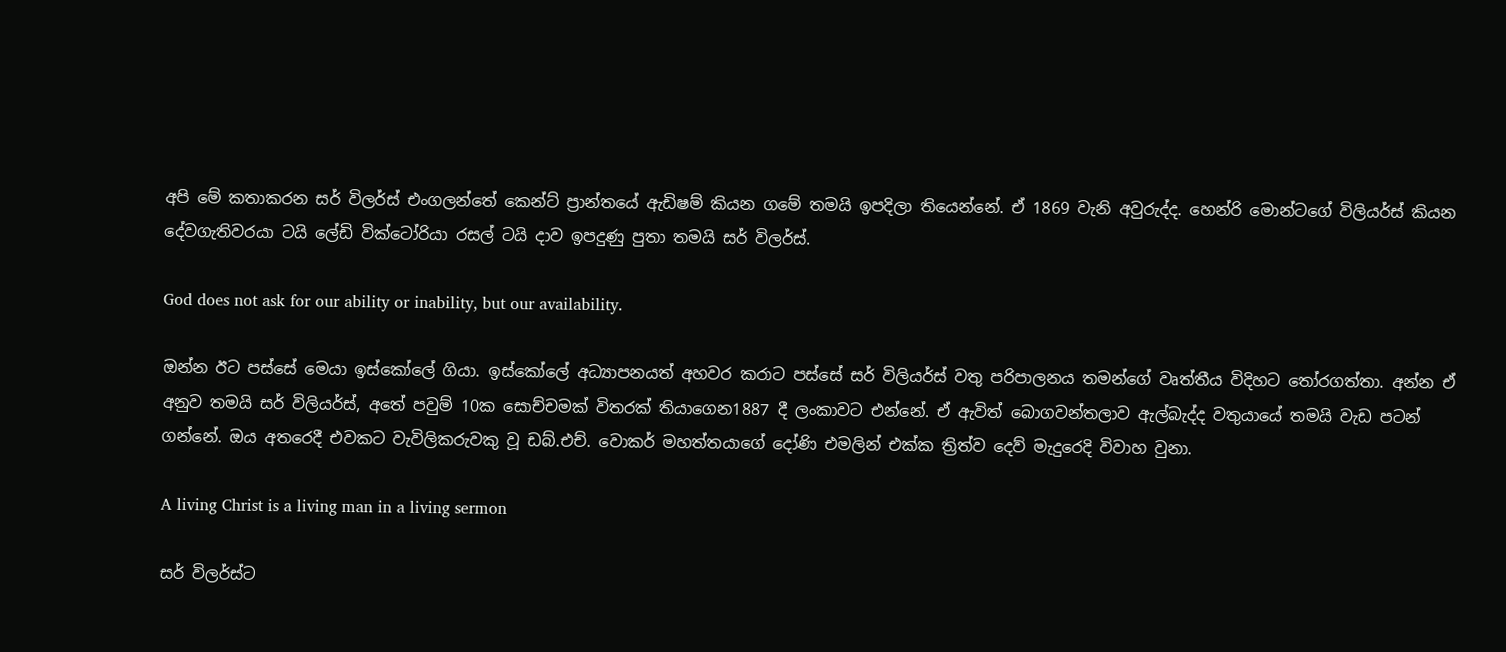අපි මේ කතාකරන සර් විලර්ස් එංගලන්තේ කෙන්ට් ප්‍රාන්තයේ ඇඩිෂම් කියන ගමේ තමයි ඉපදිලා තියෙන්නේ. ඒ 1869 වැනි අවුරුද්ද. හෙන්රි මොන්ටගේ විලියර්ස් කියන දේවගැතිවරයා ටයි ලේඩි වික්ටෝරියා රසල් ටයි දාව ඉපදුණු පුතා තමයි සර් විලර්ස්.

God does not ask for our ability or inability, but our availability.

ඔන්න ඊට පස්සේ මෙයා ඉස්කෝලේ ගියා. ඉස්කෝලේ අධ්‍යාපනයත් අහවර කරාට පස්සේ සර් විලියර්ස් වතු පරිපාලනය තමන්ගේ වෘත්තීය විදිහට තෝරගත්තා. අන්න ඒ අනුව තමයි සර් විලියර්ස්, අතේ පවුම් 10ක සොච්චමක් විතරක් තියාගෙන1887 දී ලංකාව‍ට එන්නේ. ඒ ඇවිත් බොගවන්තලාව ඇල්බැද්ද වතුයායේ තමයි වැඩ පටන් ගන්නේ. ඔය අතරෙදී එවකට වැවිලිකරුවකු වූ ඩබ්.එච්. වොකර් මහත්තයාගේ දෝණි එමලින් එක්ක ත්‍රිත්ව දෙව් මැදුරෙදි විවාහ වුනා.

A living Christ is a living man in a living sermon

සර් විලර්ස්ට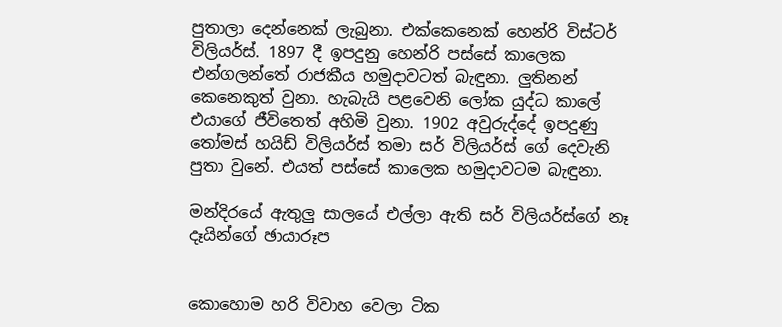පුතාලා දෙන්නෙක් ලැබුනා. එක්කෙනෙක් හෙන්රි විස්ටර් විලියර්ස්. 1897 දී ඉපදුනු හෙන්රි පස්සේ කාලෙක එන්ගලන්තේ රාජකීය හමුදාවටත් බැඳුනා. ලුතිනන් කෙනෙකුත් වුනා. හැබැයි පළවෙනි ලෝක යුද්ධ කාලේ එයාගේ ජීවිතෙත් අහිමි වුනා. 1902 අවුරුද්දේ ඉපදුණු තෝමස් හයිඩ් විලියර්ස් තමා සර් විලියර්ස් ගේ දෙවැනි පුතා වුනේ. එයත් පස්සේ කාලෙක හමුදාවටම බැඳුනා.

මන්දිරයේ ඇතුලු සාලයේ එල්ලා ඇති සර් විලියර්ස්ගේ නෑ දෑයින්ගේ ඡායාරූප


කොහොම හරි විවාහ වෙලා ටික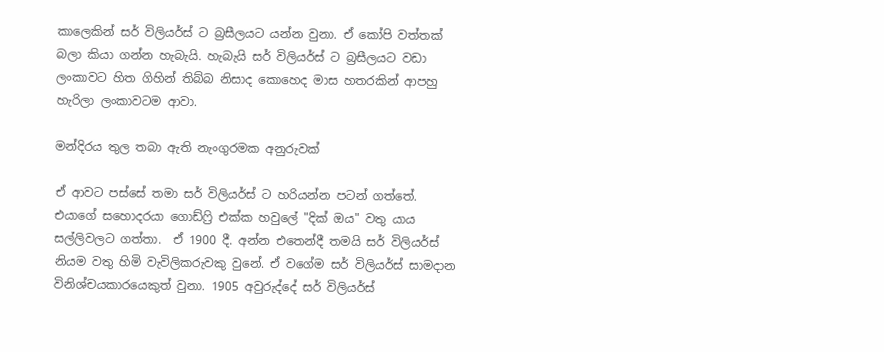කාලෙකින් සර් විලියර්ස් ට බ්‍රසීලයට යන්න වුනා. ඒ කෝපි වත්තක් බලා කියා ගන්න හැබැයි. හැබැයි සර් විලියර්ස් ට බ්‍රසීලයට වඩා ලංකාවට හිත ගිහින් තිබ්බ නිසාද කොහෙද මාස හතරකින් ආපහු හැරිලා ලංකාවටම ආවා.

මන්දිරය තුල තබා ඇති නැංගුරමක අනුරුවක්

ඒ ආවට පස්සේ තමා සර් විලියර්ස් ට හරියන්න පටන් ගත්තේ. එයාගේ සහොදරයා ගොඩ්ෆ්‍රි එක්ක හවුලේ "දික් ඔය" වතු යාය සල්ලිවල‍ට ගත්තා.  ඒ 1900 දී. අන්න එතෙන්දී තමයි සර් විලියර්ස් නියම වතු හිමි වැවිලිකරුවකු වුනේ. ඒ වගේම සර් විලියර්ස් සාමදාන විනිශ්චයකාරයෙකුත් වුනා. 1905 අවුරුද්දේ සර් විලියර්ස්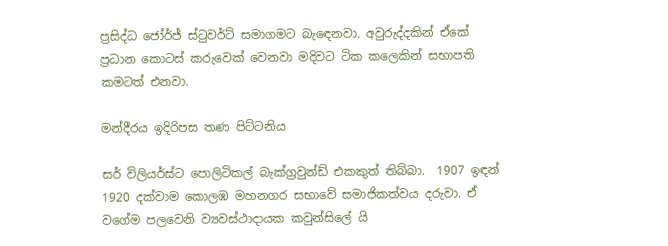ප්‍රසිද්ධ ජෝර්ජ් ස්ටුවර්ට් සමාගමට බැ‍ඳෙනවා. අවුරුද්දකින් ඒකේ ප්‍රධාන කොටස් කරුවෙක් වෙනවා මදිවට ටික කලෙකින් සභාපති කමටත් එනවා.

මන්දීරය ඉදිරිපස තණ පිට්ටනිය

සර් විලියර්ස්ට පොලිටිකල් බැක්ග්‍රවුන්ඩ් එකකුත් තිබ්බා.  1907 ඉඳන් 1920 දක්වාම කොලඹ මහනගර සභාවේ සමාජිකත්වය දරුවා. ඒ වගේම පලවෙනි ව්‍යවස්ථාදායක කවුන්සිලේ යි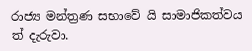රාජ්‍ය මන්ත්‍රණ සභාවේ යි සාමාජිකත්වය ත් දැරුවා.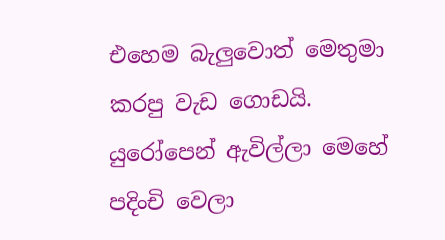එහෙම බැලුවොත් මෙතුමා කරපු වැඩ ගොඩයි. යුරෝපෙන් ඇවිල්ලා මෙහේ පදිංචි වෙලා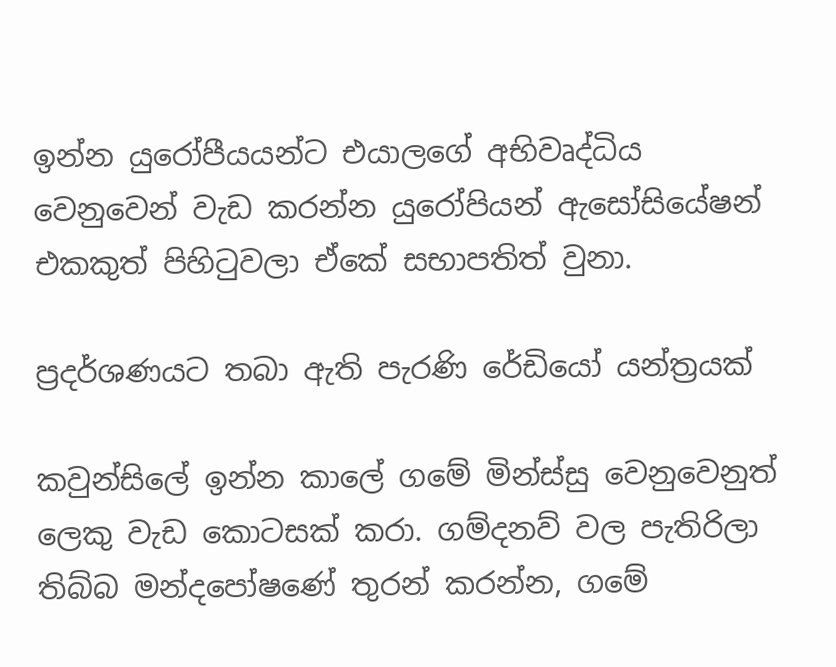ඉන්න යුරෝපීයයන්ට එයාලගේ අභිවෘද්ධිය වෙනුවෙන් වැඩ කරන්න යුරෝපියන් ඇසෝසියේෂන් එකකුත් පිහිටුවලා ඒකේ සභාපතිත් වුනා.

ප්‍රදර්ශණයට තබා ඇති පැරණි රේඩියෝ යන්ත්‍රයක්

කවුන්සිලේ ඉන්න කාලේ ගමේ මින්ස්සු වෙනුවෙනුත් ලෙකු වැඩ කොටසක් කරා. ගම්දනව් වල පැතිරිලා තිබ්බ මන්දපෝෂණේ තුරන් කරන්න, ගමේ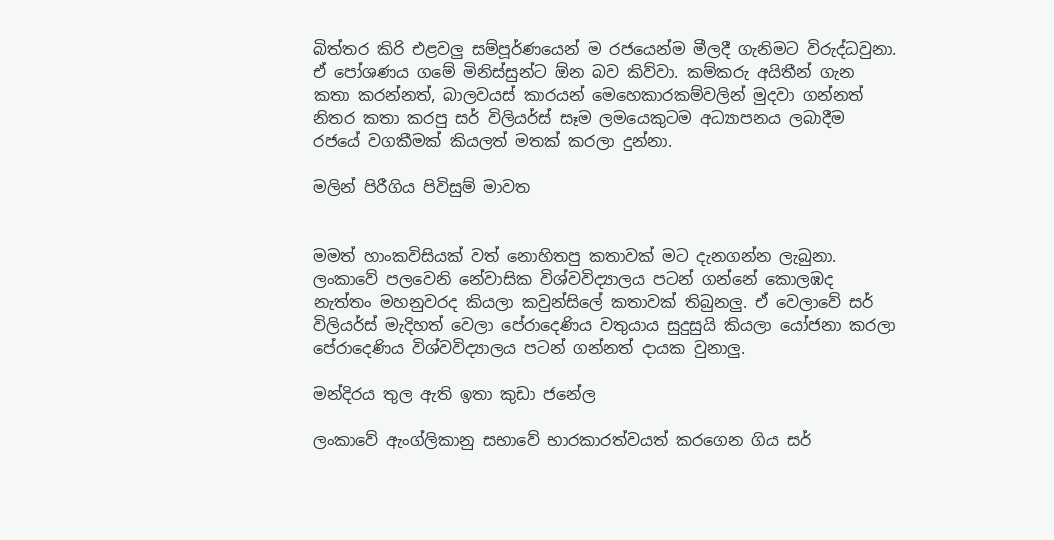බිත්තර කිරි එළවලු සම්පූර්ණයෙන් ම රජයෙන්ම මීලදී ගැනිමට විරුද්ධවුනා. ඒ පෝශණය ගමේ මිනිස්සුන්ට ඕන බව කිව්වා. කම්කරු අයිතීන් ගැන කතා කරන්නත්, බාලවයස් කාරයන් මෙහෙකාරකම්වලින් මුදවා ගන්නත් නිතර කතා කරපු සර් විලියර්ස් සෑම ලමයෙකුටම අධ්‍යාපනය ලබාදීම රජයේ වගකීමක් කියලත් මතක් කරලා දුන්නා.

මලින් පිරීගිය පිවිසුම් මාවත


මමත් හාංකවිසියක් වත් නොහිතපු කතාවක් මට දැනගන්න ලැබුනා. ලංකාවේ පලවෙනි නේවාසික විශ්වවිද්‍යාලය පටන් ගන්නේ කොලඹද නැත්තං මහනුවරද කියලා කවුන්සිලේ කතාවක් තිබුනලු. ඒ වෙලාවේ සර් විලියර්ස් මැදිහත් වෙලා පේරාදෙණිය වතුයාය සුදුසුයි කියලා යෝජනා කරලා පේරාදෙණිය විශ්වවිද්‍යාලය පටන් ගන්නත් දායක වුනාලු.

මන්දිරය තුල ඇති ඉතා කුඩා ජනේල

ලංකාවේ ඇංග්ලිකානු සභාවේ භාරකාරත්වයත් කරගෙන ගිය සර්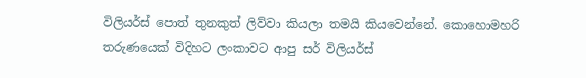විලියර්ස් පොත් තුනකුත් ලිව්වා කියලා තමයි කියවෙන්නේ. කොහොමහරි තරුණයෙක් විදිහට ලංකාවට ආපු සර් විලියර්ස්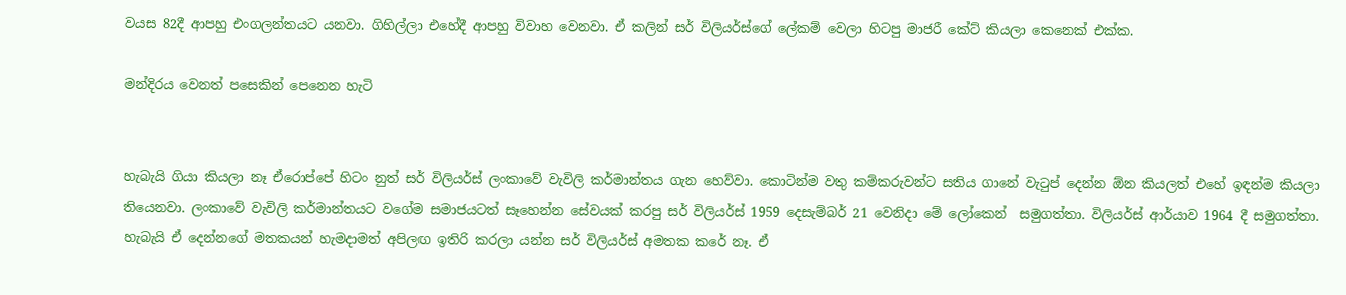වයස 82දී ආපහු එංගලන්තයට යනවා. ගිහිල්ලා එහේදී ආපහු විවාහ වෙනවා. ඒ කලින් සර් විලියර්ස්ගේ ලේකම් වෙලා හිටපු මාජරී කේට් කියලා කෙනෙක් එක්ක.

මන්දිරය වෙනත් පසෙකින් පෙනෙන හැටි


හැබැයි ගියා කියලා නෑ ඒරොප්පේ හිටං නුත් සර් විලියර්ස් ලංකාවේ වැවිලි කර්මාන්තය ගැන හෙව්වා. කොටින්ම වතු කම්කරුවන්ට සතිය ගානේ වැටුප් දෙන්න ඕන කියලත් එහේ ඉඳන්ම කියලා තියෙනවා. ලංකාවේ වැවිලි කර්මාන්තය‍ට වගේම සමාජයටත් සෑහෙන්න සේවයක් කරපු සර් විලියර්ස් 1959 දෙසැම්බර් 21 වෙනිදා මේ ලෝකෙන්  සමුගත්තා. විලියර්ස් ආර්යාව 1964 දී සමුගත්තා. හැබැයි ඒ දෙන්නගේ මතකයන් හැමදාමත් අපිලඟ ඉතිරි කරලා යන්න සර් විලියර්ස් අමතක කරේ නෑ. ඒ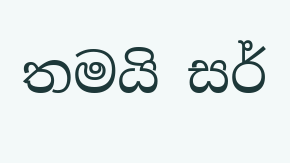තමයි සර්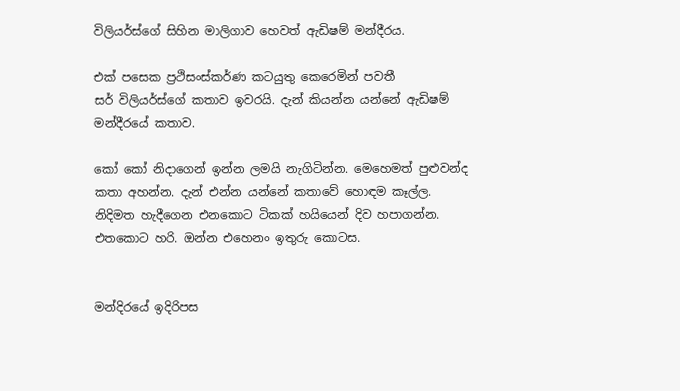විලියර්ස්ගේ සිහින මාලිගාව හෙවත් ඇඩිෂම් මන්දීරය.

එක් පසෙක ප්‍රථිසංස්කර්ණ කටයුතු කෙරෙමින් පවතී
සර් විලියර්ස්ගේ කතාව ඉවරයි. දැන් කියන්න යන්නේ ඇඩිෂම් මන්දීරයේ කතාව.

කෝ කෝ නිදාගෙන් ඉන්න ලමයි නැගිටින්න. මෙහෙමත් පුළුවන්ද කතා අහන්න. දැන් එන්න යන්නේ කතාවේ හොඳම කෑල්ල. නිදිමත හැදීගෙන එනකොට ටිකක් හයියෙන් දිව හපාගන්න. එතකොට හරි. ඔන්න එහෙනං ඉතුරු කොටස.


මන්දිරයේ ඉදිරිපස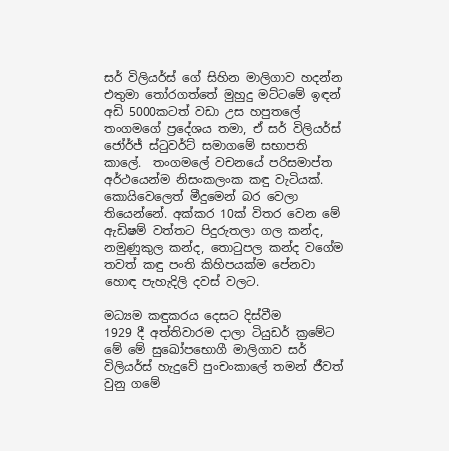සර් විලියර්ස් ගේ සිහින මාලිගාව හදන්න එතුමා තෝරගත්තේ මුහුදු මට්ටමේ ඉඳන් අඩි 5000කටත් වඩා උස හපුතලේ තංගමගේ ප්‍රදේශය තමා, ඒ සර් විලියර්ස් ජෝර්ජ් ස්ටුවර්ට් සමාගමේ සභාපති කාලේ.  තංගමලේ වචනයේ පරිසමාප්ත අර්ථයෙන්ම නිසංකලංක කඳු වැටියක්. කොයිවෙලෙත් මීදුමෙන් බර වෙලා තියෙන්නේ. අක්කර 10ක් විතර වෙන මේ ඇඩිෂම් වත්තට පිදුරුතලා ගල කන්ද, නමුණුකුල කන්ද, තොටුපල කන්ද වගේම තවත් කඳු පංති කිහිපයක්ම පේනවා හොඳ පැහැදිලි දවස් වලට.

මධ්‍යම කඳුකරය දෙසට දිස්වීම
1929 දී අත්තිවාරම දාලා ටියුඩර් ක්‍රමේට මේ මේ සු‍ඛෝපභොගී මාලිගාව සර් විලියර්ස් හැදුවේ පුංචංකාලේ තමන් ජීවත් වුනු ගමේ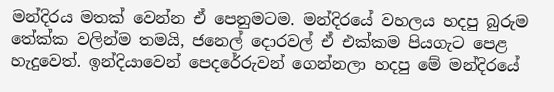මන්දිරය මතක් වෙන්න ඒ පෙනුමටම. මන්දිරයේ වහලය හදපු බුරුම තේක්ක වලින්ම තමයි, ජනෙල් දොරවල් ඒ එක්කම පියගැට පෙළ හැදුවෙත්. ඉන්දියාවෙන් පෙදරේරුවන් ගෙන්නලා හදපු මේ මන්දිරයේ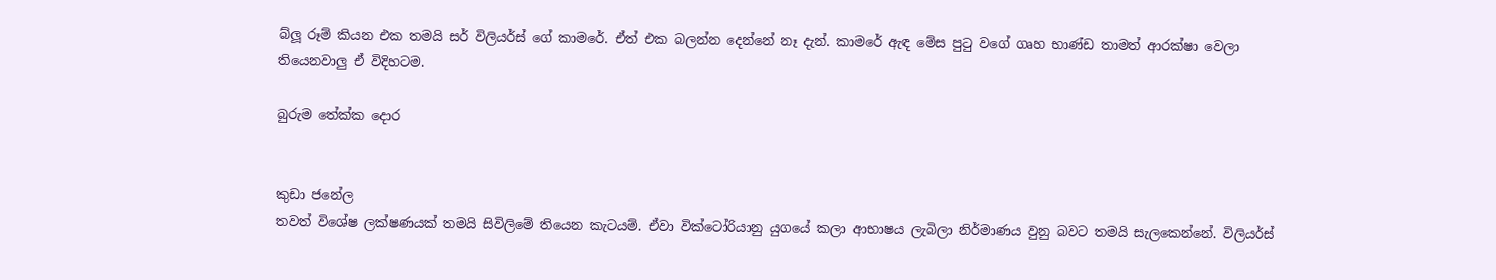බ්ලූ රූම් කියන එක තමයි සර් විලියර්ස් ගේ කාමරේ. ඒත් එක බලන්න දෙන්නේ නෑ දැන්. කාමරේ ඇඳ මේස පුටු වගේ ගෘහ භාණ්ඩ තාමත් ආරක්ෂා වෙලා තියෙනවාලු ඒ විදිහටම.

බුරුම තේක්ක දොර


කුඩා ජනේල
තවත් විශේෂ ලක්ෂණයක් තමයි සිවිලිමේ තියෙන කැටයම්. ඒවා වික්ටෝරියානු යුගයේ කලා ආභාෂය ලැබිලා නිර්මාණය වුනු බවට තමයි සැලකෙන්නේ. විලියර්ස්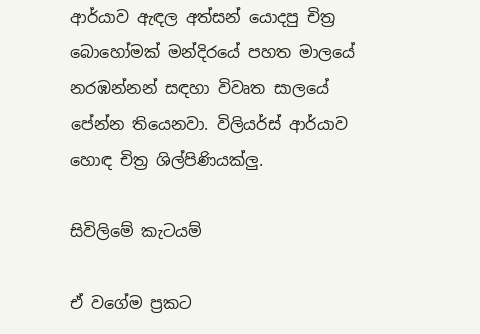ආර්යාව ඇඳල අත්සන් යොදපු චිත්‍ර බොහෝමක් මන්දිරයේ පහත මා‍ලයේ නරඹන්නන් සඳහා විවෘත සාලයේ පේන්න තියෙනවා. විලියර්ස් ආර්යාව හොඳ චිත්‍ර ශිල්පිණියක්ලු.

සිවිලිමේ කැටයම්

ඒ වගේම ප්‍රකට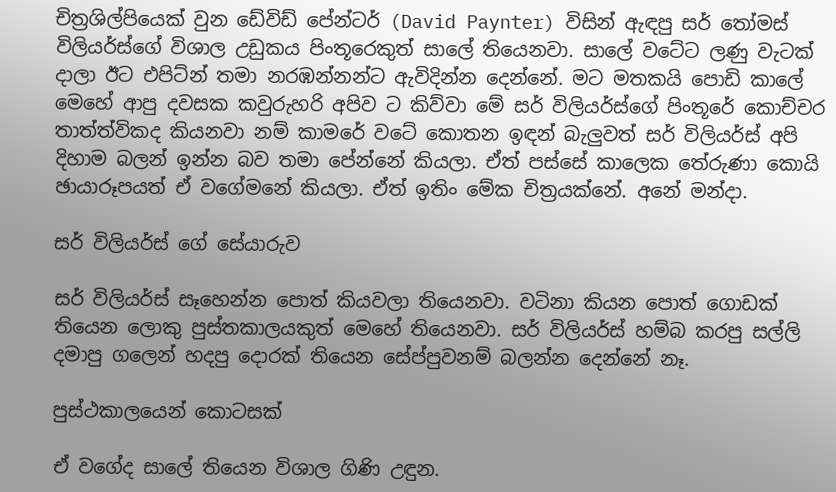චිත්‍රශිල්පියෙක් වුන ඩේවිඩ් පේන්ටර් (David Paynter) විසින් ඇඳපු සර් තෝමස් විලියර්ස්ගේ විශාල උඩුකය පිංතූරෙකුත් සාලේ තියෙනවා. සාලේ වටේට ලණු වැටක් දාලා ඊට එපිට්න් තමා නරඹන්නන්ට ඇවිදින්න දෙන්නේ. මට මතකයි පොඩි කාලේ මෙහේ ආපු දවසක කවුරුහරි අපිව ට කිව්වා මේ සර් විලියර්ස්ගේ පිංතූරේ කොච්චර තාත්ත්විකද කියනවා නම් කාමරේ වටේ කොතන ඉඳන් බැලුවත් සර් විලියර්ස් අපි දිහාම බලන් ඉන්න බව තමා පේන්නේ කියලා. ඒත් පස්සේ කාලෙක තේරුණා කොයි ඡායාරූපයත් ඒ වගේමනේ කියලා. ඒත් ඉතිං මේක චිත්‍රයක්නේ. අනේ මන්දා.

සර් විලියර්ස් ගේ සේයාරුව

සර් විලියර්ස් සෑහෙන්න පොත් කියවලා තියෙනවා. වටිනා කියන පොත් ගොඩක් තියෙන ලොකු පුස්තකාලයකුත් මෙහේ තියෙනවා. සර් විලියර්ස් හම්බ කරපු සල්ලි දමාපු ගලෙන් හදපු දොරක් තියෙන සේප්පුවනම් බලන්න දෙන්නේ නෑ.

පුස්ථකාලයෙන් කොටසක්

ඒ ව‍ගේද සාලේ තියෙන විශාල ගිණි උඳුන.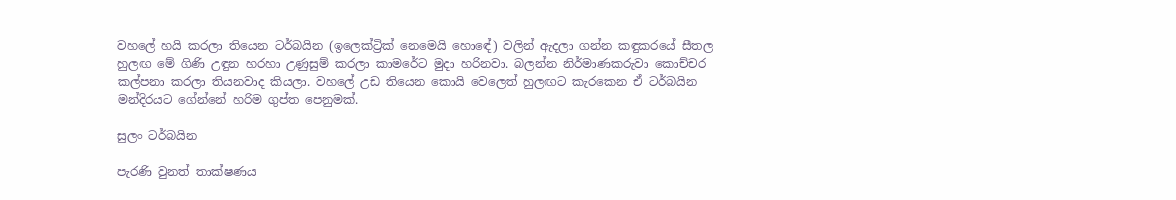වහලේ හයි කරලා තියෙන ටර්බයින (ඉලෙක්ට්‍රික් නෙමෙයි හො‍ඳේ) වලින් ඇදලා ගන්න කඳුකරයේ සීතල හුලඟ මේ ගිණි උඳුන හරහා උණුසුම් කරලා කාමරේට මුදා හරිනවා. බලන්න නිර්මාණකරුවා කොච්චර කල්පනා කරලා තියනවාද කියලා. වහලේ උඩ තියෙන කොයි වෙලෙත් හුලඟට කැ‍රකෙන ඒ ටර්බයින මන්දිරයට ගේන්නේ හරිම ගුප්ත පෙනුමක්.

සුලං ටර්බයින

පැරණි වුනත් තාක්ෂණය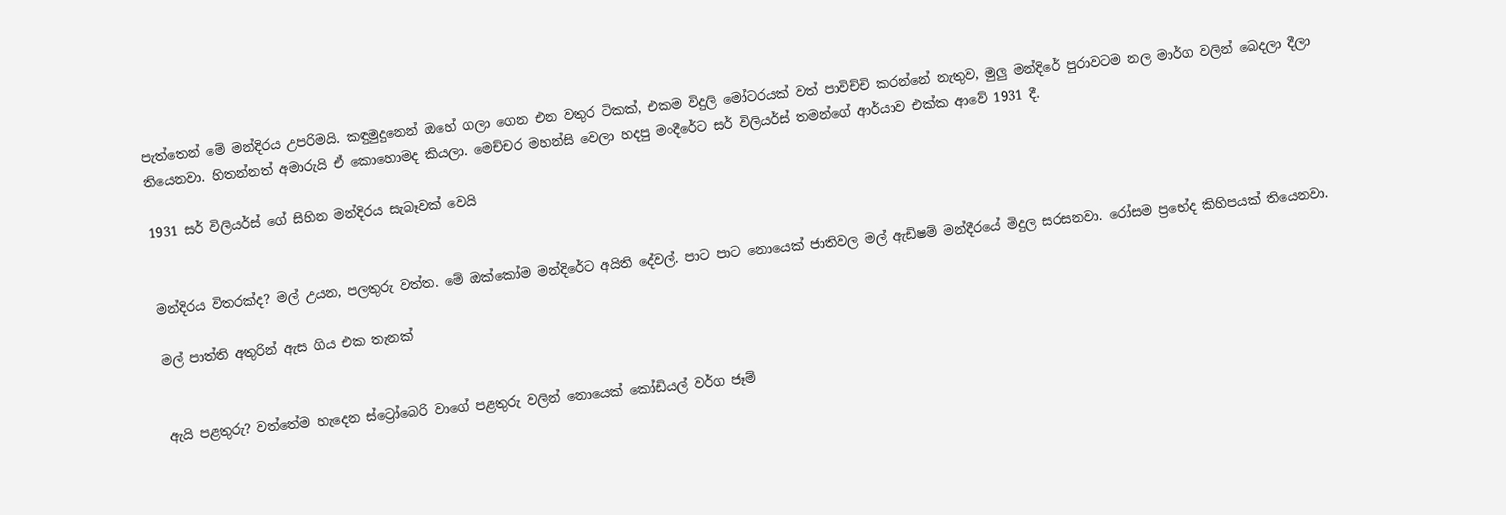පැත්තෙන් මේ මන්දිරය උපරිමයි. කඳුමුදුනෙන් ඔහේ ගලා ගෙන එන වතුර ටිකක්, එකම විදුලි මෝටරයක් වත් පාවිච්චි කරන්නේ නැතුව, මුලු මන්දිරේ පුරාවටම නල මාර්ග වලින් බෙදලා දීලා තියෙනවා. හිතන්නත් අමාරුයි ඒ කොහොමද කියලා. මෙච්චර මහන්සි වෙලා හදපු මංදීරේට සර් විලියර්ස් තමන්ගේ ආර්යාව එක්ක ආවේ 1931 දී.

1931 සර් විලියර්ස් ගේ සිහින මන්දිරය සැබෑවක් වෙයි


මන්දිරය විතරක්ද? මල් උයන, පලතුරු වත්ත. මේ ඔක්කෝම මන්දිරේට අයිති දේවල්. පාට පාට නොයෙක් ජාතිවල මල් ඇඩිෂම් මන්දීරයේ මිදුල සරසනවා. රෝසම ප්‍රභේද කිහිපයක් තියෙනවා.

මල් පාත්ති අතුරින් ඇස ගිය එක තැනක්


ඇයි පළතුරු? වත්තේම හැදෙන ස්ට්‍රෝබෙරි වාගේ පළතුරු වලින් නොයෙක් කෝඩියල් වර්ග ජෑම්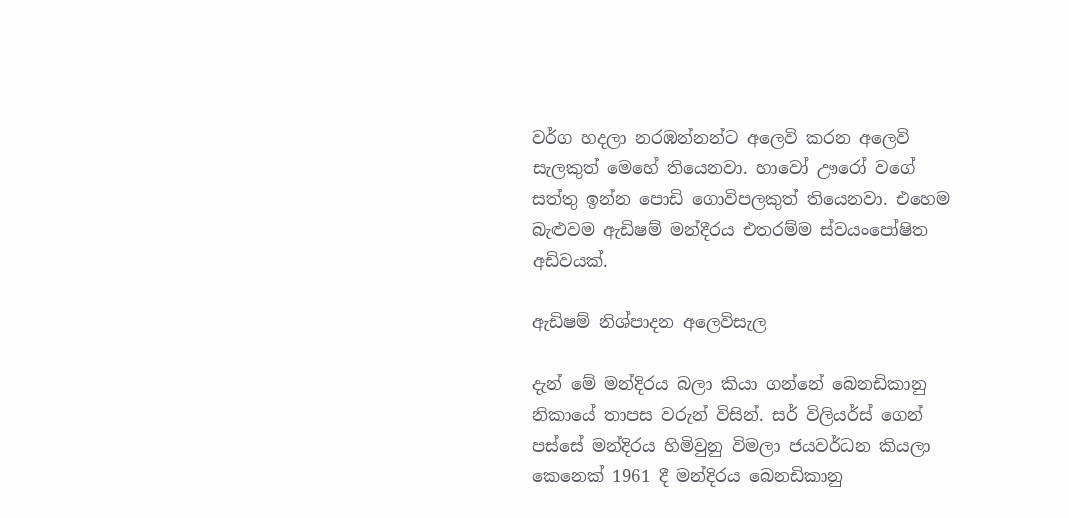වර්ග හදලා නරඹන්නන්ට අලෙවි කරන අලෙවි සැලකුත් මෙහේ තියෙනවා. හාවෝ ඌරෝ වගේ සත්තු ඉන්න පොඩි ගොවිපලකුත් තියෙනවා. එහෙම බැළුවම ඇඩිෂම් මන්දීරය එතරම්ම ස්වයංපෝෂිත අඩිවයක්.

ඇඩිෂම් නිශ්පාදන අලෙවිසැල

දැන් මේ මන්දිරය බලා කියා ගන්නේ බෙනඩිකානු නිකායේ තාපස වරුන් විසින්. සර් විලියර්ස් ගෙන් පස්සේ මන්දිරය හිමිවුනු විමලා ජයවර්ධන කියලා කෙනෙක් 1961 දී මන්දිරය බෙනඩිකානු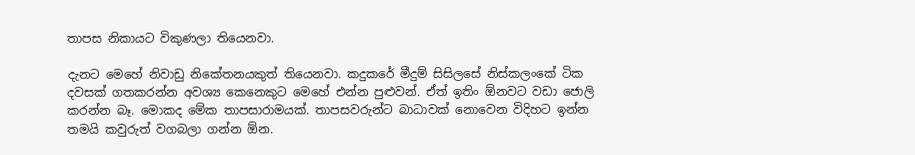තාපස නිකායට විකුණලා තියෙනවා.

දැනට මෙහේ නිවාඩු නිකේතනයකුත් තියෙනවා. කදුකරේ මීදුම් සිසිලසේ නිස්කලංකේ ටික දවසක් ගතකරන්න අවශ්‍ය කෙනෙකුට මෙහේ එන්න පුළුවන්. ඒත් ඉතිං ඕනවට වඩා ජොලි කරන්න බෑ. මොකද මේක තාපසාරාමයක්. තාපසවරුන්ට බාධාවක් නොවෙන විදිහට ඉන්න තමයි කවුරුත් වගබලා ගන්න ඕන.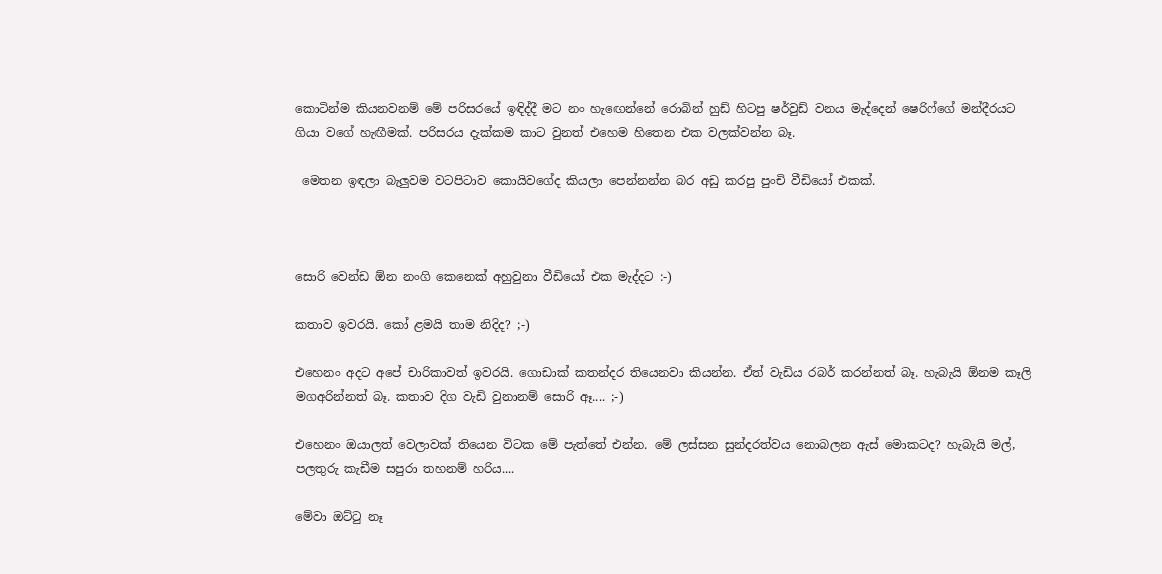කොටින්ම කියනවනම් මේ පරිසරයේ ඉඳිද්දී මට නං හැ‍ඟෙන්නේ රොබින් හුඩ් හිටපු ෂර්වුඩ් වනය මැද්දෙන් ෂෙරිෆ්ගේ මන්දීරයට ගියා වගේ හැඟීමක්. පරිසරය දැක්කම කාට වුනත් එහෙම හිතෙන එක වලක්වන්න බෑ.

 මෙතන ඉඳලා බැලුවම වටපිටාව කොයිවගේද කියලා පෙන්නන්න බර අඩු කරපු පුංචි වීඩියෝ එකක්.



සොරි වෙන්ඩ ඕන නංගි කෙනෙක් අහුවුනා වීඩියෝ එක මැද්දට :-)

කතාව ඉවරයි. කෝ ළමයි තාම නිදිද? ;-)

එහෙනං අදට අපේ චාරිකාවත් ඉවරයි. ගොඩාක් කතන්දර තියෙනවා කියන්න. ඒත් වැඩිය රබර් කරන්නත් බෑ. හැබැයි ඕනම කෑලි මගඅරින්නත් බෑ. කතාව දිග වැඩි වුනානම් සොරි ඈ.... ;-)

එහෙනං ඔයාලත් වෙලාවක් තියෙන විටක මේ පැත්තේ එන්න. මේ ලස්සන සුන්දරත්වය නොබලන ඇස් මොකටද? හැබැයි මල්, පලතුරු කැඩීම සපුරා තහනම් හරිය....

මේවා ඔට්ටු නෑ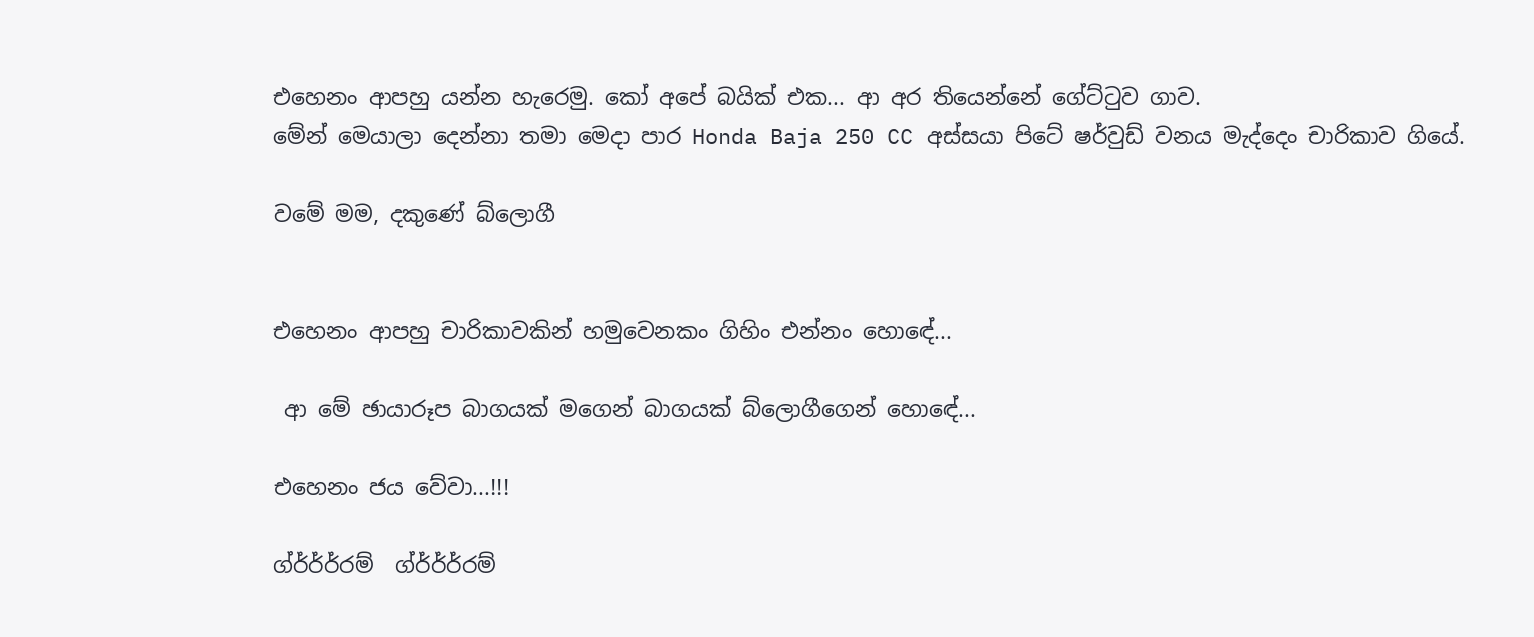එහෙනං ආපහු යන්න හැරෙමු. කෝ අපේ බයික් එක... ආ අර තියෙන්නේ ගේට්ටුව ගාව.
මේන් මෙයාලා දෙන්නා තමා මෙදා පාර Honda Baja 250 CC අස්සයා පිටේ ෂර්වුඩ් වනය මැද්දෙං චාරිකාව ගියේ.

වමේ මම, දකුණේ බ්ලොගී


එහෙනං ආපහු චාරිකාවකින් හමුවෙනකං ගිහිං එන්නං හො‍ඳේ...

 ආ මේ ඡායාරූප බාගයක් මගෙන් බාගයක් බ්ලොගීගෙන් හො‍ඳේ...

එහෙනං ජය වේවා...!!!

ග්ර්ර්ර්රම්  ග්ර්ර්ර්රම්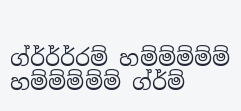ග්ර්ර්ර්රම් හම්ම්ම්ම්ම් හම්ම්ම්ම්ම් ග්ර්ම්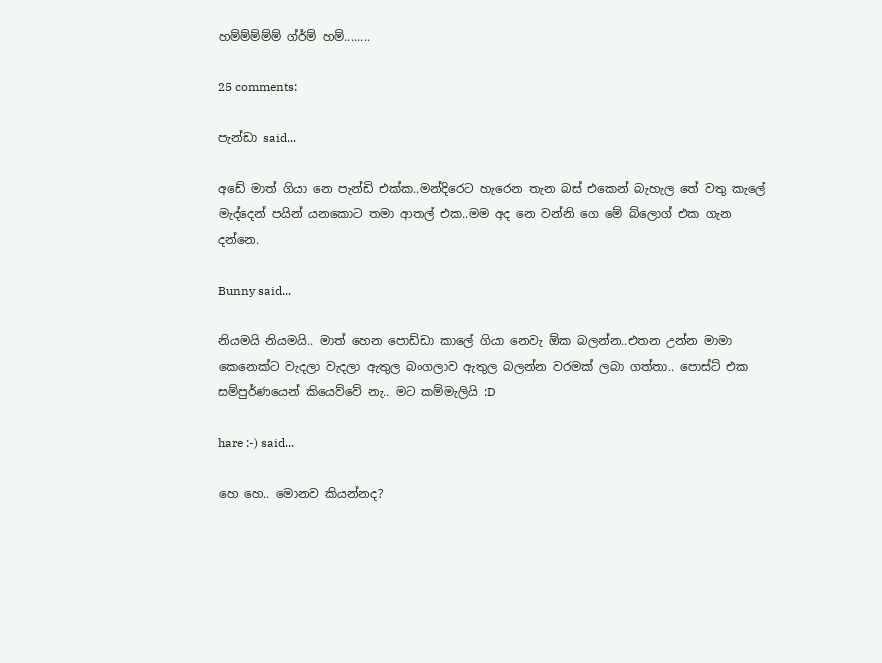හම්ම්ම්ම්ම් ග්ර්ම් හම්........

25 comments:

පැන්ඩා said...

අඩේ මාත් ගියා නෙ පැන්ඩි එක්ක..මන්දිරෙට හැරෙන තැන බස් එකෙන් බැහැල තේ වතු කැලේ මැද්දෙන් පයින් යනකොට තමා ආතල් එක..මම අද නෙ වන්නි ගෙ මේ බ්ලොග් එක ගැන දන්නෙ.

Bunny said...

නියමයි නියමයි.. මාත් හෙන පොඩ්‍ඩා කාලේ ගියා නෙවැ ඕක බලන්න..එතන උන්න මාමා කෙනෙක්ට වැදලා වැදලා ඇතුල බංගලාව ඇතුල බලන්න වරමක් ලබා ගත්තා.. පොස්ට් එක සම්පුර්ණයෙන් කියෙව්වේ නැ.. මට කම්මැලියි :D

hare :-) said...

හෙ හෙ.. මොනව කියන්නද?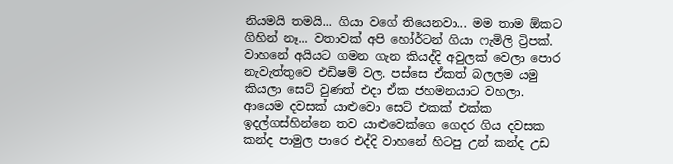නියමයි තමයි... ගියා වගේ තියෙනවා... මම තාම ඕකට ගිහින් නෑ... වතාවක් අපි හෝර්ටන් ගියා ෆැමිලි ට්‍රිපක්. වාහනේ අයියට ගමන ගැන කියද්දි අවුලක් වෙලා පොර නැවැත්තුවෙ එඩිෂම් වල. පස්සෙ ඒකත් බලලම යමු කියලා සෙට් වුණත් එදා ඒක ජහමනයාට වහලා. ආයෙම දවසක් යාළුවො සෙට් එකක් එක්ක ඉදල්ගස්හින්නෙ තව යාළුවෙක්ගෙ ගෙදර ගිය දවසක කන්ද පාමුල පාරෙ එද්දි වාහනේ හිටපු උන් කන්ද උඩ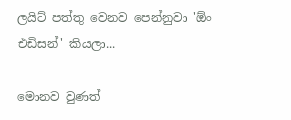ලයිට් පත්තු වෙනව පෙන්නුවා 'ඕං එඩිසන්' කියලා...

මොනව වුණත්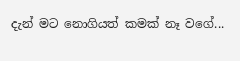දැන් මට නොගියත් කමක් නෑ වගේ...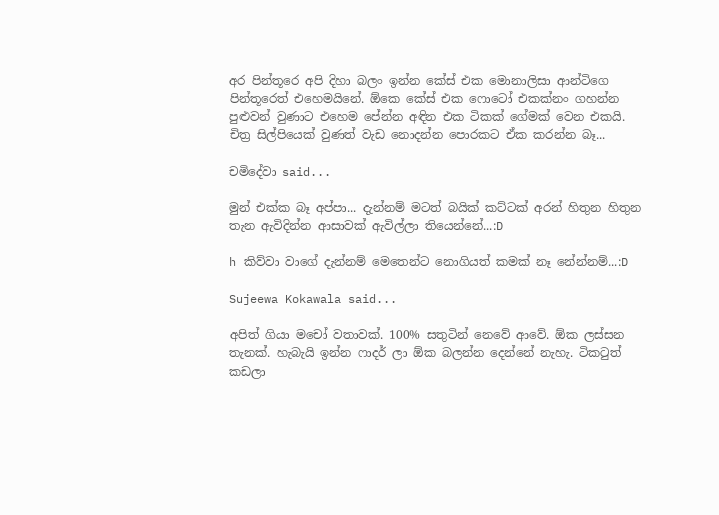අර පින්තූරෙ අපි දිහා බලං ඉන්න කේස් එක මොනාලිසා ආන්ටිගෙ පින්තූරෙත් එහෙමයිනේ. ඕකෙ කේස් එක ‍ෆොටෝ එකක්නං ගහන්න පුළුවන් වුණාට එහෙම පේන්න අඳින එක ටිකක් ගේමක් වෙන එකයි. චිත්‍ර සිල්පියෙක් වුණත් වැඩ නොදන්න පොරකට ඒක කරන්න බෑ...

චමිදේවා said...

මුන් එක්ක බෑ අප්පා... දැන්නම් මටත් බයික් කට්ටක් අරන් හිතුන හිතුන තැන ඇවිදින්න ආසාවක් ඇවිල්ලා තියෙන්නේ...:D

h කිව්වා වාගේ දැන්නම් මෙතෙන්ට නොගියත් කමක් නෑ නේන්නම්...:D

Sujeewa Kokawala said...

අපිත් ගියා මචෝ වතාවක්. 100% සතුටින් නෙවේ ආවේ. ඕක ලස්සන තැනක්. හැබැයි ඉන්න ෆාදර් ලා ඕක බලන්න දෙන්නේ නැහැ. ටිකටුත් කඩලා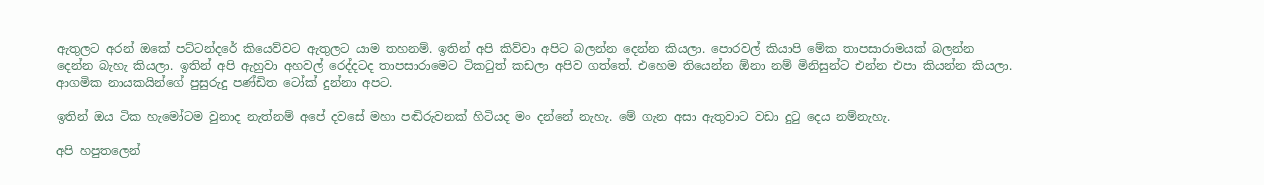ඇතුලට අරන් ඔකේ පට්ටන්දරේ කියෙව්වට ඇතුලට යාම තහනම්. ඉතින් අපි කිව්වා අපිට බලන්න දෙන්න කියලා. පොරවල් කියාපි මේක තාපසාරාමයක් බලන්න දෙන්න බැහැ කියලා. ඉතින් අපි ඇහුවා අහවල් රෙද්දටද තාපසාරාමෙට ටිකටුත් කඩලා අපිව ගත්තේ. එහෙම තියෙන්න ඕනා නම් මිනිසුන්ට එන්න එපා කියන්න කියලා. ආගමික නායකයින්ගේ පුසුරුදු පණ්ඩිත ටෝක් දුන්නා අපට.

ඉතින් ඔය ටික හැමෝටම වුනාද නැත්නම් අපේ දවසේ මහා පඬිරුවනක් හිටියද මං දන්නේ නැහැ. මේ ගැන අසා ඇතුවාට වඩා දුටු දෙය නම්නැහැ.

අපි හපුතලෙන්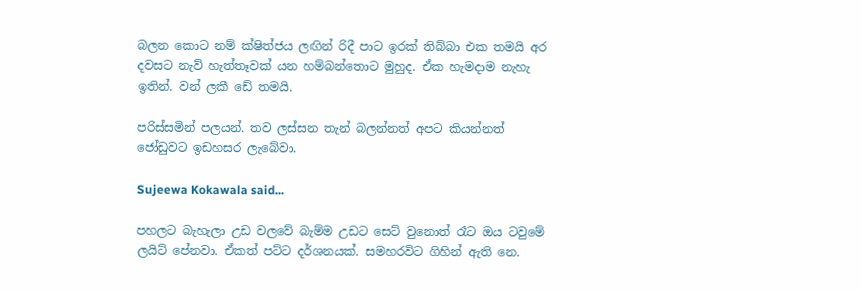බලන කොට නම් ක්ෂිත්ජය ලඟින් රිදී පාට ඉරක් තිබ්බා එක තමයි අර දවසට නැව් හැත්තෑවක් යන හම්බන්තොට මුහුද. ඒක හැමදාම නැහැ ඉතින්. වන් ලකී ඩේ තමයි.

පරිස්සමින් පලයන්. තව ලස්සන තැන් බලන්නත් අපට කියන්නත් ජෝඩුවට ඉඩහසර ලැබේවා.

Sujeewa Kokawala said...

පහලට බැහැලා උඩ වලවේ බැම්ම උඩට සෙට් වුනොත් රෑට ඔය ටවුමේ ලයිට් පේනවා. ඒකත් පට්ට දර්ශනයක්. සමහරවිට ගිහින් ඇති නෙ.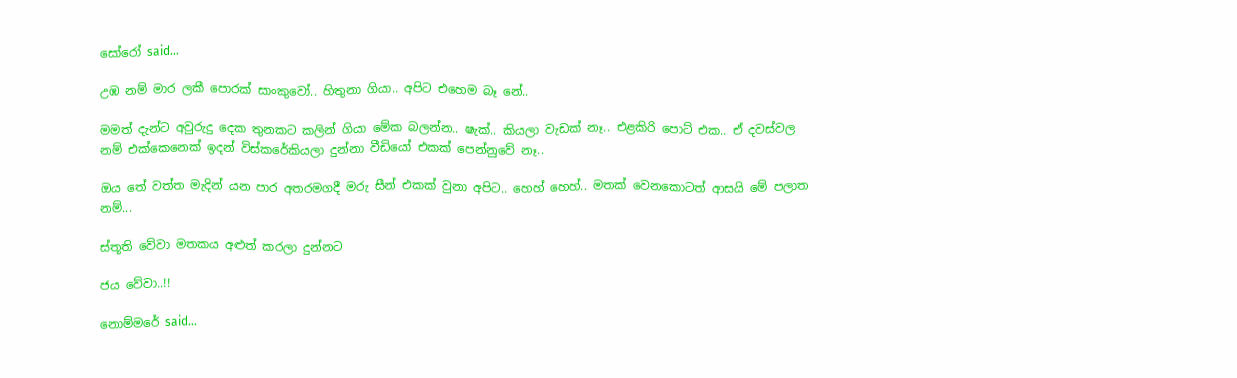සෝරෝ said...

උඹ නම් මාර ලකී පොරක් සාංකුවෝ.. හිතුනා ගියා.. අපිට එහෙම බෑ නේ..

මමත් දැන්ට අවුරුදු දෙක තුනකට කලින් ගියා මේක බලන්න.. ෂැක්.. කියලා වැඩක් නෑ.. එළකිරි පොට් එක.. ඒ දවස්වල නම් එක්කෙනෙක් ඉදන් විස්කරේකියලා දුන්නා වීඩියෝ එකක් පෙන්නුවේ නෑ..

ඔය තේ වත්ත මැදින් යන පාර අතරමගදී මරු සීන් එකක් වුනා අපිට.. හෙහ් හෙහ්.. මතක් වෙනකොටත් ආසයි මේ පලාත නම්...

ස්තූති වේවා මතකය අළුත් කරලා දුන්නට

ජය වේවා..!!

නොම්මරේ said...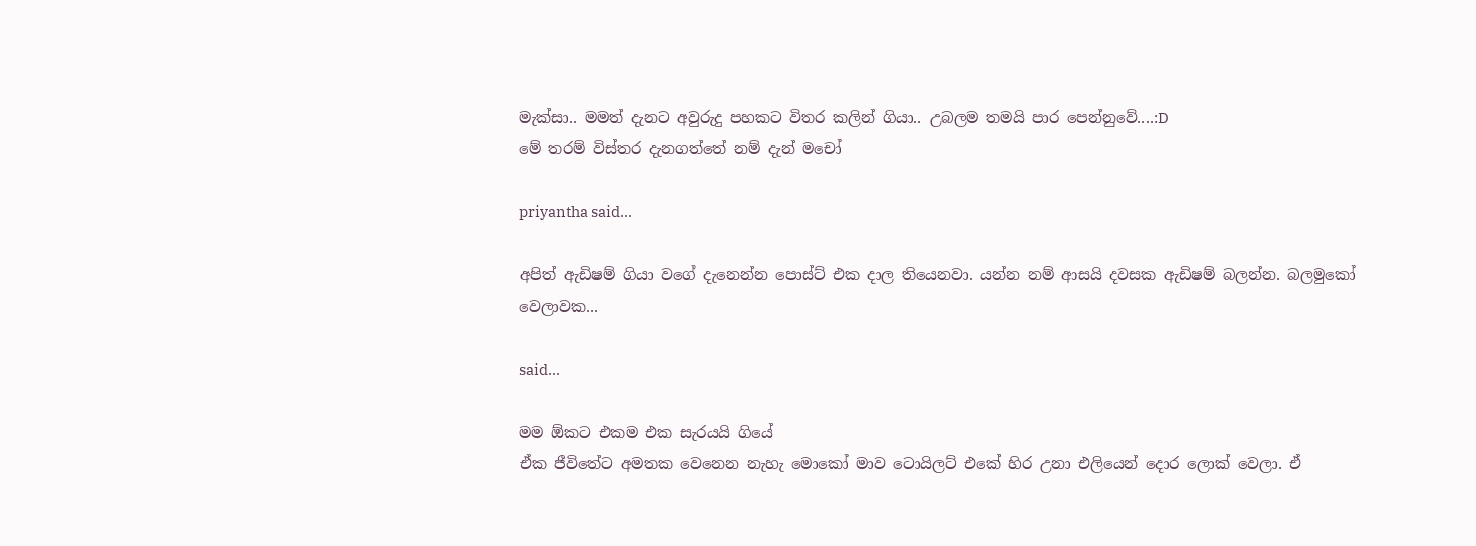මැක්සා.. මමත් දැනට අවුරුදු පහකට විතර කලින් ගියා.. උබලම තමයි පාර පෙන්නුවේ....:D
මේ තරම් විස්තර දැනගත්තේ නම් දැන් මචෝ

priyantha said...

අපිත් ඇඩිෂම් ගියා වගේ දැනෙන්න පොස්ට් එක දාල තියෙනවා. යන්න නම් ආසයි දවසක ඇඩිෂම් බලන්න. බලමුකෝ වෙලාවක...

said...

මම ඕකට එකම එක සැරයයි ගියේ
ඒක ජීවිතේට අමතක වෙනෙන නැහැ මොකෝ මාව ටොයිලට් එකේ හිර උනා එලියෙන් දොර ලොක් වෙලා. ඒ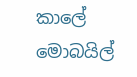කාලේ මොබයිල්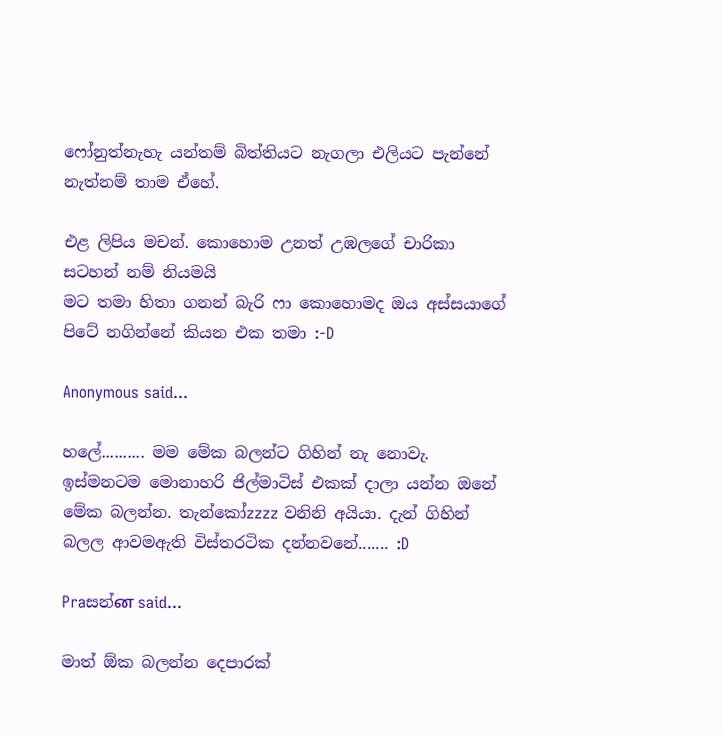ෆෝනුත්නැහැ යන්තම් බිත්තියට නැගලා එලියට පැන්නේ නැත්නම් තාම ඒහේ.

එළ ලිපිය මචන්. කොහොම උනත් උඹලගේ චාරිකා සටහන් නම් නියමයි
මට තමා හිතා ගනන් බැරි ෆා කොහොමද ඔය අස්සයාගේ පිටේ නගින්නේ කියන එක තමා :-D

Anonymous said...

හලේ.......... මම මේක බලන්ට ගිහින් නැ නොවැ. ඉස්මනටම මොනාහරි ජිල්මාටිස් එකක් දාලා යන්න ඔනේ මේක බලන්න. තැන්කෝzzzz වනිනි අයියා. දැන් ගිහින් බලල ආවමඇති විස්තරටික දන්නවනේ....... :D

Praසන්ன said...

මාත් ඕක බලන්න දෙපාරක්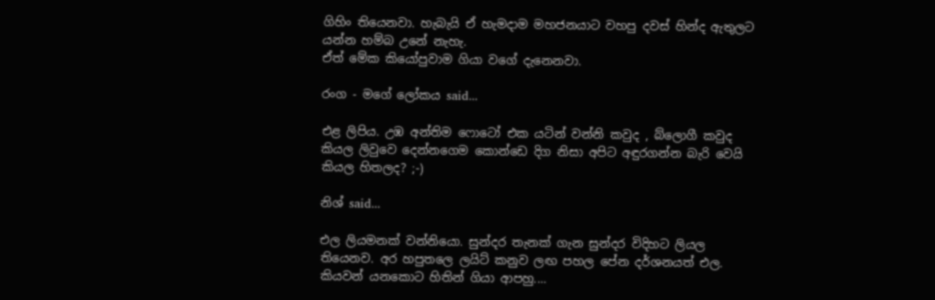ගිහිං තියෙනවා. හැබැයි ඒ හැමදාම මහජනයාට වහපු දවස් හින්ද ඇතුලට යන්න හම්බ උනේ නැහැ.
ඒත් මේක කියෝපුවාම ගියා වගේ දැනෙනවා.

රංග - මගේ ලෝකය said...

එළ ලිපිය. උඹ අන්තිම ෆොටෝ එක යටින් වන්නි කවුද , බ්ලොගී කවුද කියල ලිවුවෙ දෙන්නගෙම කොන්ඩෙ දිග නිසා අපිට අඳුරගන්න බැරි වෙයි කියල හිතලද? ;-)

නිශ් said...

එල ලියමනක් වන්නියො. සුන්දර තැනක් ගැන සුන්දර විදිහට ලියල තියෙනව. අර හපුතලෙ ලයිට් කනුව ලඟ පහල පේන දර්ශනයත් එල. කියවන් යනකොට හිතින් ගියා ආපහු....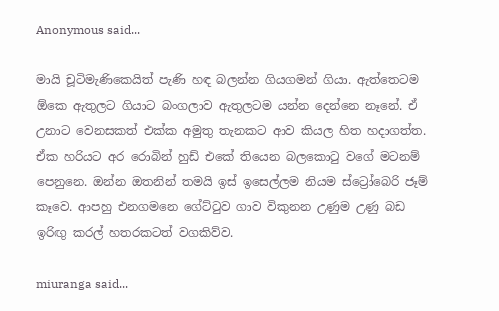Anonymous said...

මායි චූටිමැණිකෙයිත් පැණි හඳ බලන්න ගියගමන් ගියා. ඇත්තෙටම ඕකෙ ඇතුලට ගියාට බංගලාව ඇතුලටම යන්න දෙන්නෙ නෑනේ. ඒ උනාට වෙනසකත් එක්ක අමුතු තැනකට ආව කියල හිත හදාගත්ත. ඒක හරියට අර රොබින් හුඩ් එකේ තියෙන බලකො‍ටු වගේ මටනම් පෙනුනෙ. ඔන්න ඔතනින් තමයි ඉස් ඉසෙල්ලම නියම ස්ට්‍රෝබෙරි ජෑම් කෑවෙ. ආපහු එනගමනෙ ගේට්‍ටුව ගාව විකුනන උණුම උණු බඩ ඉරිඟු කරල් හතරකටත් වගකිව්ව.

miuranga said...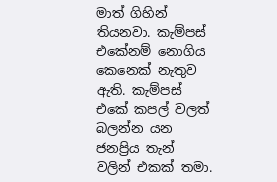මාත් ගිහින් තියනවා. කැම්පස් එකේනම් නොගිය කෙනෙක් නැතුව ඇති. කැම්පස් එකේ කපල් වලත් බලන්න යන ජනප්‍රිය තැන් වලින් එකක් තමා.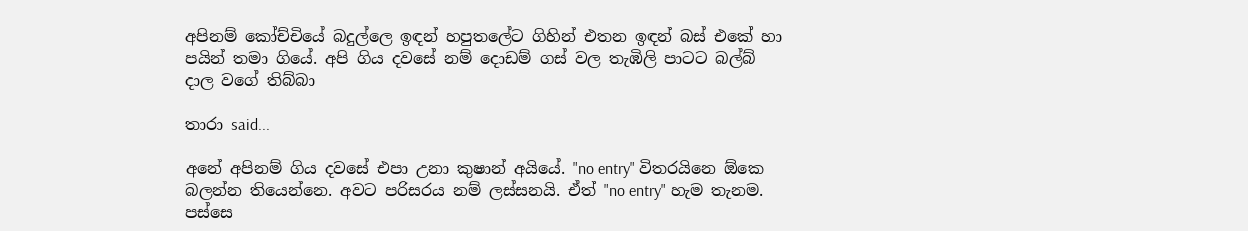අපිනම් කෝච්චියේ බදුල්ලෙ ඉඳන් හපුතලේට ගිහින් එතන ඉඳන් බස් එකේ හා පයින් තමා ගියේ. අපි ගිය දවසේ නම් දොඩම් ගස් වල තැඹිලි පාටට බල්බ් දාල වගේ තිබ්බා

තාරා said...

අනේ අපිනම් ගිය දවසේ එපා උනා කුෂාන් අයියේ. "no entry" විතරයිනෙ ඕකෙ බලන්න තියෙන්නෙ. අවට පරිසරය නම් ලස්සනයි. ඒත් "no entry" හැම තැනම. පස්සෙ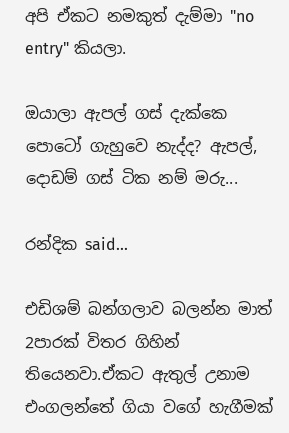අපි ඒකට නමකුත් දැම්මා "no entry" කියලා.

ඔයාලා ඇපල් ගස් දැක්කෙ පොටෝ ගැහුවෙ නැද්ද? ඇපල්, දොඩම් ගස් ටික නම් මරු...

රන්දික said...

එඩිශම් බන්ගලාව බලන්න මාත් 2පාරක් විතර ගිහින් තියෙනවා.ඒකට ඇතුල් උනාම එංගලන්තේ ගියා වගේ හැගීමක්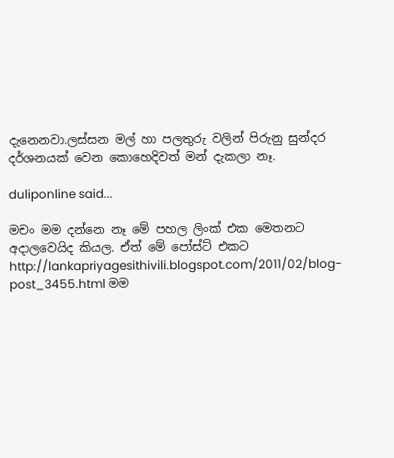දැනෙනවා.ලස්සන මල් හා පලතුරු වලින් පිරුනු සුන්දර දර්ශනයක් වෙන කොහෙදිවත් මන් දැකලා නෑ.

duliponline said...

මචං මම දන්නෙ නෑ මේ පහල ලිංක් එක මෙතනට අදාලවෙයිද කියල. ඒත් මේ පෝස්ට් එකට http://lankapriyagesithivili.blogspot.com/2011/02/blog-post_3455.html මම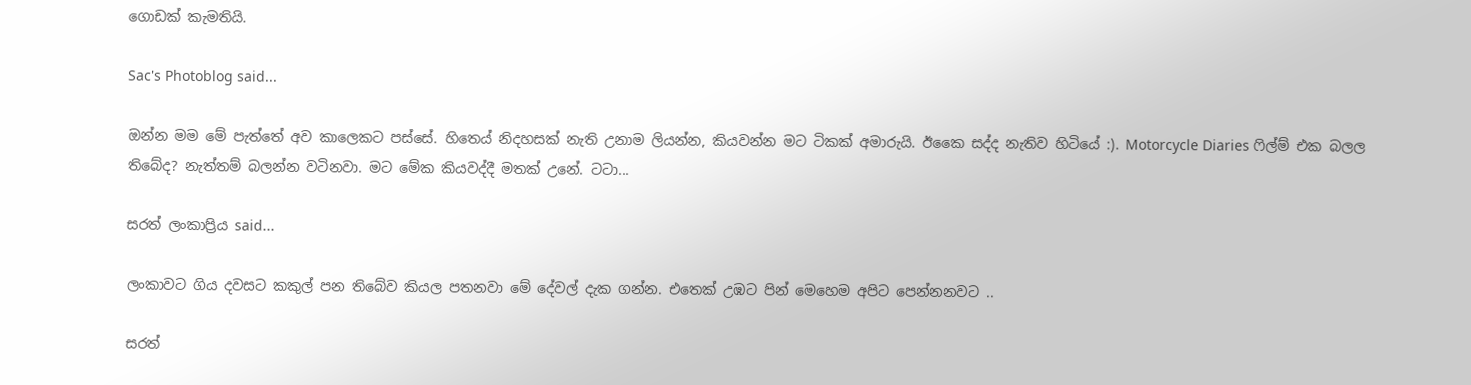ගොඩක් කැමතියි.

Sac's Photoblog said...

ඔන්න මම මේ පැත්තේ අව කාලෙකට පස්සේ. හිතෙය් නිදහසක් නැති උනාම ලියන්න, කියවන්න මට ටිකක් අමාරුයි. ඊකෛ සද්ද නැතිව හිටියේ :). Motorcycle Diaries ෆිල්ම් එක බලල තිබේද? නැත්තම් බලන්න වටිනවා. මට මේක කියවද්දී මතක් උනේ. ටටා...

සරත් ලංකාප්‍රිය said...

ලංකාවට ගිය දවසට කකුල් පන තිබේව කියල පතනවා මේ දේවල් දැක ගන්න. එතෙක් උඹට පින් මෙහෙම අපිට පෙන්නනවට ..

සරත්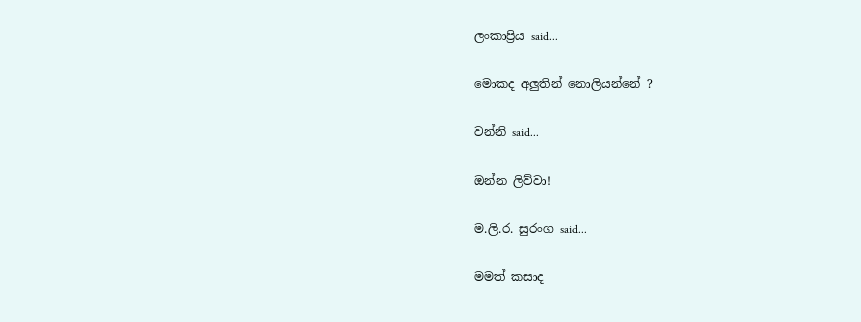ලංකාප්‍රිය said...

මොකද අලුතින් නොලියන්නේ ?

වන්නි said...

ඔන්න ලිව්වා!

ම.ලි.ර. සුරංග said...

මමත් කසාද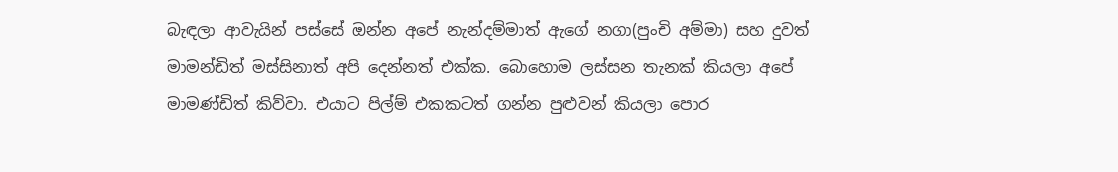බැඳලා ආවැයින් පස්සේ ඔන්න අපේ නැන්දම්මාත් ඇගේ නගා(පුංචි අම්මා) සහ දුවත් මාමන්ඩිත් මස්සිනාත් අපි දෙන්නත් එක්ක. බොහොම ලස්සන තැනක් කියලා අපේ මාමණ්ඩිත් කිව්වා. එයාට පිල්ම් එකකටත් ගන්න පුළුවන් කියලා පොර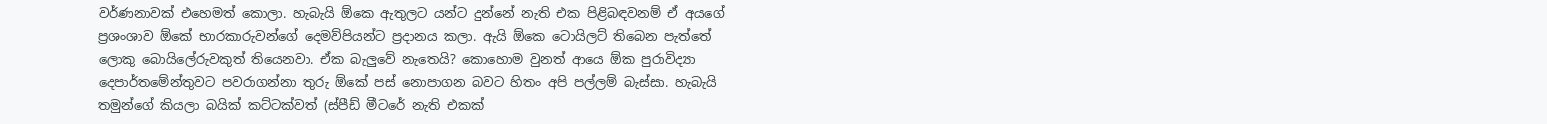වර්ණනාවක් එහෙමත් කොලා. හැබැයි ඕකෙ ඇතුලට යන්ට දුන්නේ නැති එක පිළිබඳවනම් ඒ අයගේ ප්‍රශංශාව ඕකේ භාරකාරුවන්ගේ දෙමව්පියන්ට ප්‍රදානය කලා. ඇයි ඕකෙ ටොයිලට් තිබෙන පැත්තේ ලොකු බොයිලේරුවකුත් තියෙනවා. ඒක බැලුවේ නැතෙයි? කොහොම වුනත් ආයෙ ඕක පුරාවිද්‍යා දෙපාර්තමේන්තුවට පවරාගන්නා තුරු ඕකේ පස් නොපාගන බවට හිතං අපි පල්ලම් බැස්සා. හැබැයි තමුන්ගේ කියලා බයික් කට්ටක්වත් (ස්පීඩ් මීටරේ නැති එකක්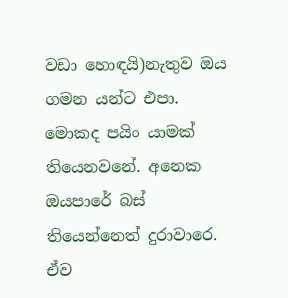වඩා හොඳයි)නැතුව ඔය ගමන යන්ට එපා. මොකද පයිං යාමක් තියෙනවනේ. අනෙක ඔයපාරේ බස් තියෙන්නෙත් දුරාවාරෙ. ඒව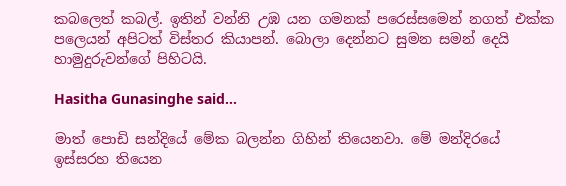කබලෙත් කබල්. ඉතින් වන්නි උඹ යන ගමනක් පරෙස්සමෙන් නගත් එක්ක පලෙයන් අපිටත් විස්තර කියාපන්. බොලා දෙන්නට සුමන සමන් දෙයි හාමුදුරුවන්ගේ පිහිටයි.

Hasitha Gunasinghe said...

මාත් පොඩි සන්දියේ මේක බලන්න ගිහින් තියෙනවා. මේ මන්දිරයේ ඉස්සරහ තියෙන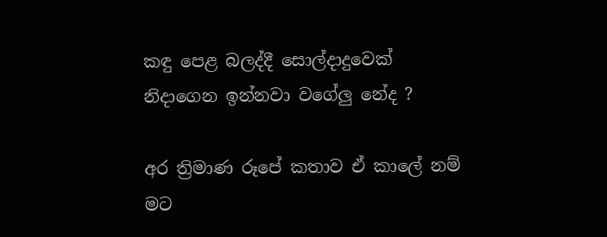කඳු පෙළ බලද්දී සොල්දාදුවෙක් නිදාගෙන ඉන්නවා වගේලු නේද ?

අර ත්‍රිමාණ රූපේ කතාව ඒ කාලේ නම් මට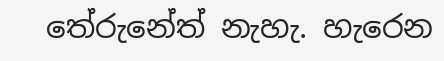තේරුනේත් නැහැ. හැරෙන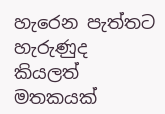හැරෙන පැත්තට හැරුණුද කියලත් මතකයක්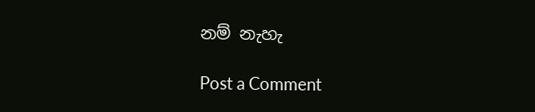නම් නැහැ

Post a Comment